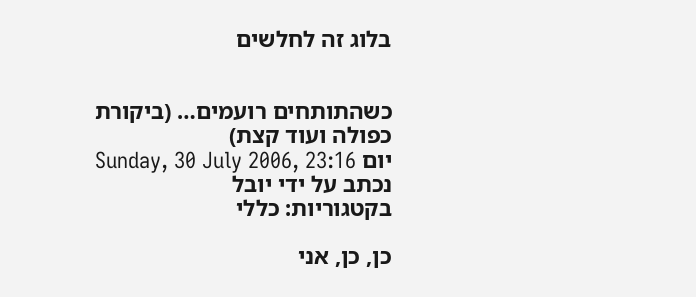בלוג זה לחלשים


כשהתותחים רועמים… (ביקורת כפולה ועוד קצת)
יום Sunday, 30 July 2006, 23:16
נכתב על ידי יובל
בקטגוריות: כללי

כן, כן, אני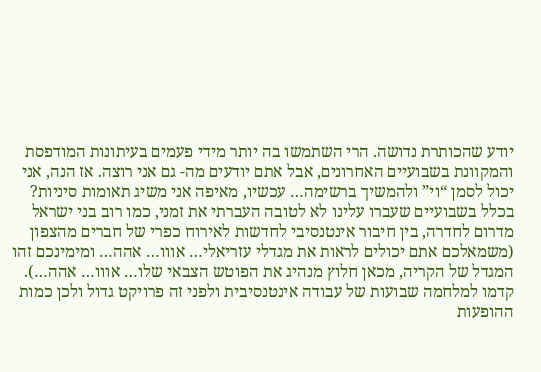יודע שהכותרת נדושה. הרי השתמשו בה יותר מידי פעמים בעיתונות המודפסת והמקוונת בשבועיים האחרונים, אבל אתם יודעים מה- גם אני רוצה. אז הנה, אני יכול לסמן “וי” ולהמשיך ברשימה… עכשיו, מאיפה אני משיג תאומות סיניות?
בכלל בשבועיים שעברו עלינו לא לטובה העברתי את זמני, כמו רוב בני ישראל מדרום לחדרה, בין חיבור אינטנסיבי לחדשות לאירוח כפרי של חברים מהצפון (משמאלכם אתם יכולים לראות את מגדלי עזריאלי… אווו… אהה… ומימינכם זהו המגדל של הקריה, מכאן חלוץ מנהיג את הפוטש הצבאי שלו… אווו… אהה…). קדמו למלחמה שבועות של עבודה אינטנסיבית ולפני זה פרויקט גדול ולכן כמות ההופעות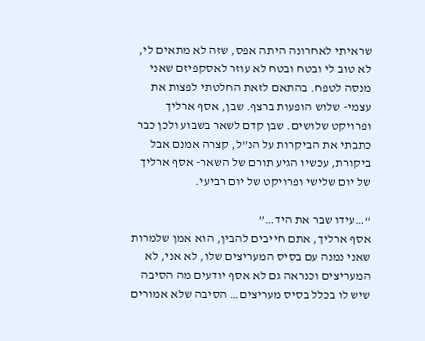שראיתי לאחרונה היתה אפס, שזה לא מתאים לי, לא טוב לי ובטח ובטח לא עוזר לאסקפיזם שאני מנסה לטפח. בהתאם לזאת החלטתי לפצות את עצמי- שלוש הופעות ברצף. שבן, אסף ארליך ופרויקט שלושים. שבן קדם לשאר בשבוע ולכן כבר כתבתי את הביקרות על הנ”ל, קצרה אמנם אבל ביקורת, עכשיו הגיע תורם של השאר- אסף ארליך של יום שלישי ופרויקט של יום רביעי.

“…עידו שבר את היד…”
אסף ארליך, אתם חייבים להבין, הוא אמן שלמרות שאני נמנה עם בסיס המעריצים שלו, לא אני, לא המעריצים וכנראה גם לא אסף יודעים מה הסיבה שיש לו בכלל בסיס מעריצים… הסיבה שלא אמורים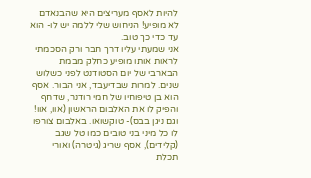להיות לאסף מעריצים היא שהבנאדם לא מופיע! הניחוש שלי ללמה יש לו- הוא עד כדי כך טוב.
אני שמעתי עליו דרך חבר ורק הסכמתי לראות אותו מופיע כחלק מבמת הבארבי של יום הסטודנט לפני כשלוש שנים. למרות שבדיעבד, אני הבור. אסף הוא בן טיפוחיו של חמי רודנר, שדחף והפיק לו את האלבום הראשון (אוו, אוו! וגם ניגן בבס)- טוקשואו. באלבום צורפו לו כל מיני בני טובים כמו טל שגב (קלידים), אסף שריג (גיטרה) ואורי תכלת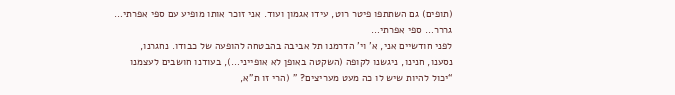(תופים) גם השתתפו פיטר רוט, עידו אגמון ועוד. אני זוכר אותו מופיע עם ספי אפרתי… גררר… ספי אפרתי…
לפני חודשיים אני, א’ וי’ הדרמנו תל אביבה בהבטחה להופעה של כבודו. נחגרנו, נסענו, חנינו, ניגשנו לקופה (השקטה באופן לא אופייני…), בעודנו חושבים לעצמנו “יכול להיות שיש לו כה מעט מעריצים? ” (הרי זו ת”א,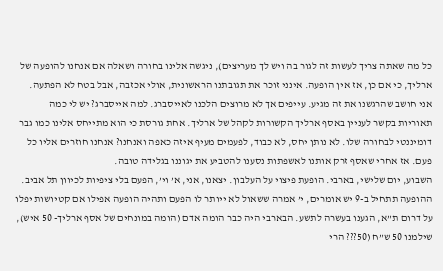כל מה שאתה צריך לעשות זה לגור בה ויש לך מעריצים), ניגשה אלינו בחורה ושאלה אם אנחנו להופעה של ארליך, כי אם כן, אז אין הופעה. אינני זוכר את תגובתנו הראשונית, אולי אכזבה, אבל בטח לא הפתעה. אני חושב שהרגשנו את זה מגיע. עייפים אך לא מרוצים הלכנו לאייסברג. למה אייסברג? יש לי כמה תאוריות בקשר לעניין באסף ארליך הקשורות לקהל של ארליך. אחת גורסת כי הוא מתייחס אלינו כמו גבר דומיננטי לבחורה שלו. לא נותן יחס, לא כבוד, לפעמים מעיף איזה כאפה ואנחנו? אנחנו חוזרים אליו כל פעם. אז אחרי שאסף זרק אותנו לאשפתות נסענו להטביע את יגוננו בגלידה טובה.
השבוע, יום שלישי, בארבי. הופעת פיצוי על העלבון. יצאנו, אני, א’ וי’, הפעם בלי ציפיות לכיוון תל אביב. ההופעה תתחיל ב-9 יש אומרים, י’ אמרה ששאול לא ייותר לו הפעם ותהיה הופעה אפילו אם קטיושות יפלו על דרום ת”א, הגענו בעשרה לתשע. הבארבי היה כבר הומה אדם (הומה במונחים של אסף ארליך- 50 איש), שילמנו 50 ש”ח (50??? הרי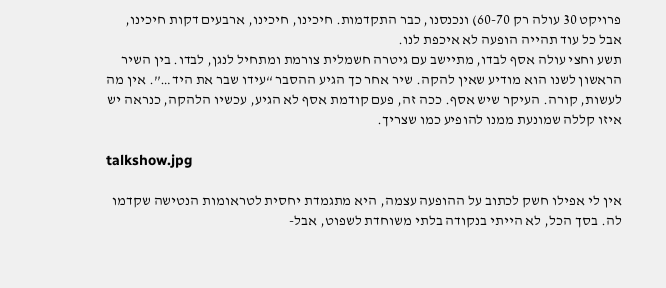פרויקט 30 עולה רק 60-70) ונכנסנו, כבר התקדמות. חיכינו, חיכינו, ארבעים דקות חיכינו, אבל כל עוד תהייה הופעה לא איכפת לנו.
תשע וחצי עולה אסף לבדו, מתיישב עם גיטרה חשמלית צורמת ומתחיל לנגן, לבדו. בין השיר הראשון לשנו הוא מודיע שאין להקה. שיר אחר כך הגיע ההסבר “עידו שבר את היד…”. אין מה לעשות, קורה. העיקר שיש אסף. ככה זה, פעם קודמת אסף לא הגיע, עכשיו הלהקה, כנראה יש איזו קללה שמונעת ממנו להופיע כמו שצריך.

talkshow.jpg

אין לי אפילו חשק לכתוב על ההופעה עצמה, היא מתגמדת יחסית לטראומות הנטישה שקדמו לה. בסך הכל, לא הייתי בנקודה בלתי משוחדת לשפוט, אבל-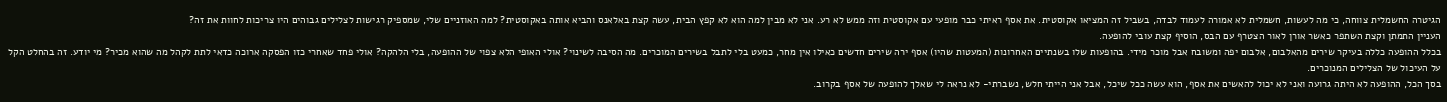הגיטרה החשמלית צווחה, כי מה לעשות, חשמלית לא אמורה לעמוד לבדה, בשביל זה המציאו אקוסטית. את אסף ראיתי כבר מופעי עם אקוסטית וזה ממש לא רע. אני לא מבין למה הוא לא קפץ הבית, עשה קצת באלאנס והביא אותה באקוסטית? למה האוזניים שלי, שמספיק רגישות לצלילים גבוהים היו צריכות לחוות את זה?
העניין התמתן וקצת השתפר כאשר אורן לאור הצטרף עם הבס, הוסיף קצת עובי להופעה.
בכלל ההופעה כללה בעיקר שירים מהאלבום, אלבום יפה ומשובח אבל מוכר מידי. בהופעות שלו בשנתיים האחרונות (המעטות שהיו) אסף ירה שירים חדשים כאילו אין מחר, כמעט בלי לתבל בשירים המוכרים. מה הסיבה לשינוי? אולי האופי הלא צפוי של ההופעה, בלי הלהקה? אולי פחד שאחרי כזו הפסקה ארוכה כדאי לתת לקהל מה שהוא מכיר? מי יודע. זה בהחלט הקל על העיכול של הצלילים המנוכרים.
בסך הכל, ההופעה לא היתה גרועה ואני לא יכול להאשים את אסף, הוא עשה ככל שיכל, אבל אני הייתי חלש, נשברתי- לא נראה לי שאלך להופעה של אסף בקרוב.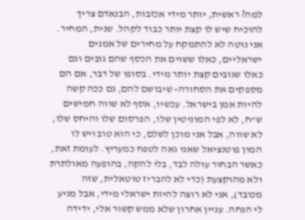למה? ראשית, יותר מידי אכזבות, הבנאדם צריך להוכיח שיש לו קצת יותר כבוד לקהל. שנית, המחיר. אני נוטה לא להתמקח על מחירים של אמנים ישראליים, כאלו ששוים את הכסף שהם גובים וגם כאלו שגובים קצת יותר מידי. בסופו של דבר, אם הם מספקים את הסחורה- שיבושם להם, גם ככה קשה להיות אמן בישראל. עכשיו, אסף לא שווה חמישים ש”ח, לא לפי המוניטין שלו, הפרסום שלו והיחס שלו, לא שווה, אבל אני מוכן לשלם, כי הוא טוב ויש לו המון פוטנציאל שאני גאה לטפח כמעריץ. לעומת זאת, כאשר הבחור עולה לבד, בלי להקה, בהופעה מאולתרת ולא מהוקצעת (כדי לא להבריז טוטאלית, שזה מכובד), אני לא רוצה להיות ישראלי מידי, אבל מגיע לי הנחה. עניין אחרון שלא ממש קשור אלי, ידידה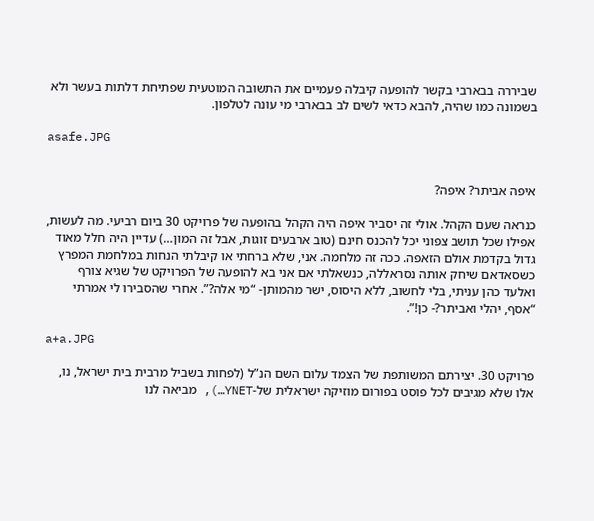שביררה בבארבי בקשר להופעה קיבלה פעמיים את התשובה המוטעית שפתיחת דלתות בעשר ולא בשמונה כמו שהיה, להבא כדאי לשים לב בבארבי מי עונה לטלפון.

asafe.JPG


איפה אביתר? איפה?

כנראה שעם הקהל. אולי זה יסביר איפה היה הקהל בהופעה של פרויקט 30 ביום רביעי. מה לעשות, אפילו שכל תושב צפוני יכל להכנס חינם (טוב ארבעים זוגות, אבל זה המון…) עדיין היה חלל מאוד גדול בקדמת אולם הזאפה. ככה זה מלחמה. אני, שלא ברחתי או קיבלתי הנחות במלחמת המפרץ כשסאדאם שיחק אותה נסראללה, כנשאלתי אם אני בא להופעה של הפרויקט של שגיא צורף ואלעד כהן עניתי, בלי לחשוב, ללא היסוס, ישר מהמותן- “מי אלה?”. אחרי שהסבירו לי אמרתי “אסף, יהלי ואביתר?- כן!”.

a+a.JPG

פרויקט 30. יצירתם המשותפת של הצמד עלום השם הנ”ל (לפחות בשביל מרבית בית ישראל, נו, אלו שלא מגיבים לכל פוסט בפורום מוזיקה ישראלית של-YNET…), מביאה לנו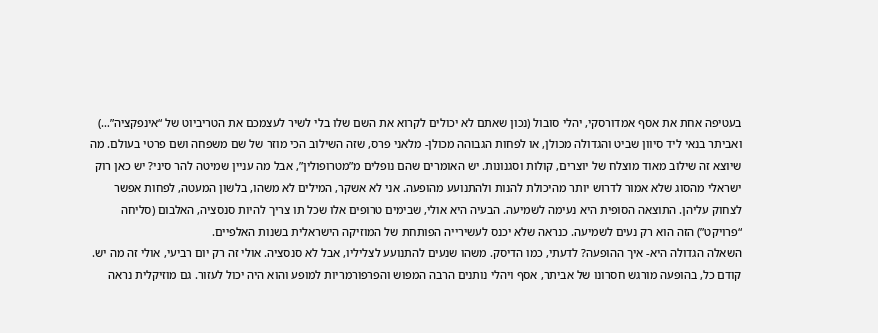בעטיפה אחת את אסף אמדורסקי, יהלי סובול (נכון שאתם לא יכולים לקרוא את השם שלו בלי לשיר לעצמכם את הטריביוט של “אינפקציה”…) ואביתר בנאי ליד סיוון שביט והגדולה מכולן, או לפחות הגבוהה מכולן- מלאני פרס, שזה השילוב הכי מוזר של שם משפחה ושם פרטי בעולם. מה שיוצא זה שילוב מאוד מוצלח של יוצרים, קולות וסגנונות. יש האומרים שהם נופלים מ”מטרופולין”, אבל מה עניין שמיטה להר סיני? יש כאן רוק ישראלי מהסוג שלא אמור לדרוש יותר מהיכולת להנות ולהתנועע מהופעה. אני לא אשקר, המילים לא משהו, בלשון המעטה, לפחות אפשר לצחוק עליהן. התוצאה הסופית היא נעימה לשמיעה. הבעיה היא אולי, שבימים טרופים אלו שכל תו צריך להיות סנסציה, האלבום (סליחה “פרויקט”) הזה הוא רק נעים לשמיעה. כנראה שלא יכנס לעשירייה הפותחת של המוזיקה הישראלית בשנות האלפיים.
השאלה הגדולה היא- איך ההופעה? לדעתי, כמו הדיסק. משהו שנעים להתנועע לצליליו, אבל לא סנסציה. אולי זה רק יום רביעי, אולי זה מה יש.
קודם כל, בהופעה מורגש חסרונו של אביתר, אסף ויהלי נותנים הרבה המפוש והפרפורמריות למופע והוא היה יכול לעזור. גם מוזיקלית נראה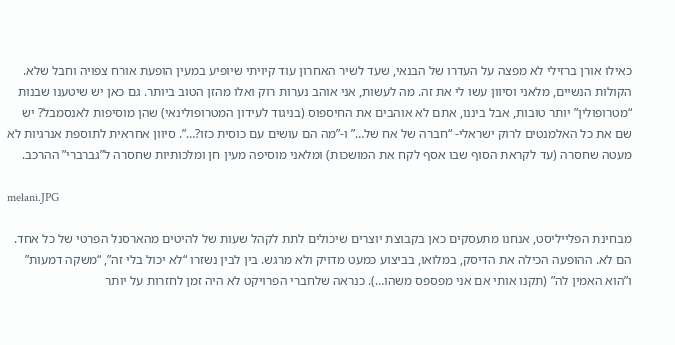כאילו אורן ברזילי לא מפצה על העדרו של הבנאי, שעד לשיר האחרון עוד קיויתי שיופיע במעין הופעת אורח צפויה וחבל שלא.
הקולות הנשיים, מלאני וסיוון עשו לי את זה. מה לעשות, אני אוהב נערות רוק ואלו מהזן הטוב ביותר. גם כאן יש שיטענו שבנות “מטרופולין” יותר טובות, אבל ביננו, אתם לא אוהבים את החיספוס (בניגוד לעידון המטרופולינאי) שהן מוסיפות לאנסמבל? יש שם את כל האלמנטים לרוק ישראלי- “חברה של אח של…” ו-”מה הם עושים עם כוסית כזו?…”. סיוון אחראית לתוספת אנרגיות לא מעטה שחסרה (עד לקראת הסוף שבו אסף לקח את המושכות) ומלאני מוסיפה מעין חן ומלכותיות שחסרה ל”גברברי” ההרכב.

melani.JPG

מבחינת הפלייליסט, אנחנו מתעסקים כאן בקבוצת יוצרים שיכולים לתת לקהל שעות של להיטים מהארסנל הפרטי של כל אחד. הם לא. ההופעה הכילה את הדיסק, במלואו, בביצוע כמעט מדויק ולא מרגש. בין לבין נשזרו “לא יכול בלי זה”, “משקה דמעות” ו”הוא האמין לה” (תקנו אותי אם אני מפספס משהו…). כנראה שלחברי הפרויקט לא היה זמן לחזרות על יותר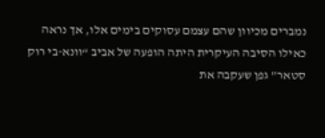נמברים מכיוון שהם עצמם עסוקים בימים אלו, אך נראה כאילו הסיבה העיקרית היתה הופעה של אביב “וונא-בי רוק סטאר” גפן שעקבה את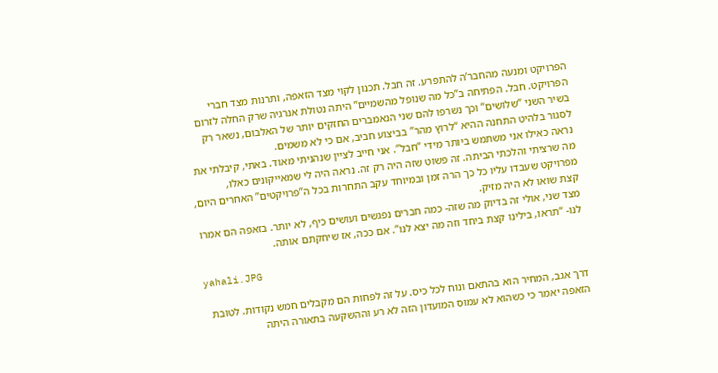הפרויקט ומנעה מהחבר’ה להתפרע. זה חבל. תכנון לקוי מצד הזאפה, ותרנות מצד חברי הפרויקט. חבל. הפתיחה ב”כל מה שנופל מהשמיים” היתה נטולת אנרגיה שרק החלה לזרום בשיר השני “שלושים” וכך נשרפו להם שני הנאמברים החזקים יותר של האלבום, נשאר רק לסגור בלהיט התחנה ההיא “לרוץ מהר” בביצוע חביב, אם כי לא משמים.
נראה כאילו אני משתמש ביותר מידי “חבל”. אני חייב לציין שנהניתי מאוד. באתי, קיבלתי את מה שרציתי והלכתי הביתה. זה פשוט שזה היה רק זה. נראה היה לי שמאייקונים כאלו, מפרויקט שעבדו עליו כל כך הרה זמן ובמיוחד עקב התחרות בכל ה”פרויקטים” האחרים היום, קצת שואו לא היה מזיק.
מצד שני, אולי זה בדיוק מה שזה- כמה חברים נפגשים ועושים כיף, לא יותר. בזאפה הם אמרו לנו- “תראו, בילינו קצת ביחד וזה מה יצא לנו”. אם ככה, אז שיחקתם אותה.

yahali.JPG

דרך אגב, המחיר הוא בהתאם ונוח לכל כיס. על זה לפחות הם מקבלים חמש נקודות. לטובת הזאפה יאמר כי כשהוא לא עמוס המועדון הזה לא רע וההשקעה בתאורה היתה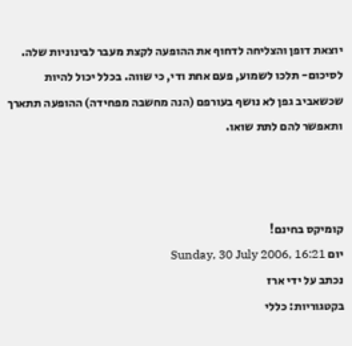יוצאת דופן והצליחה לדחוף את ההופעה לקצת מעבר לבינוניות שלה.
לסיכום- תלכו לשמוע, פעם אחת ודי, כי שווה. בכלל יכול להיות שכשאביב גפן לא נושף בעורפם (הנה מחשבה מפחידה) ההופעה תתארך ותאפשר להם לתת שואו.



קומיקס בחינם!
יום Sunday, 30 July 2006, 16:21
נכתב על ידי ארז
בקטגוריות: כללי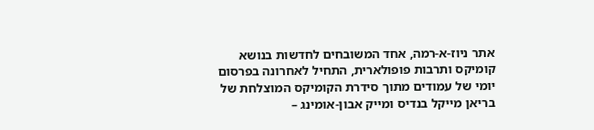אתר ניוז-א-רמה, אחד המשובחים לחדשות בנושא קומיקס ותרבות פופולארית, התחיל לאחרונה בפרסום יומי של עמודים מתוך סידרת הקומיקס המוצלחת של בריאן מייקל בנדיס ומייק אבון-אומינג –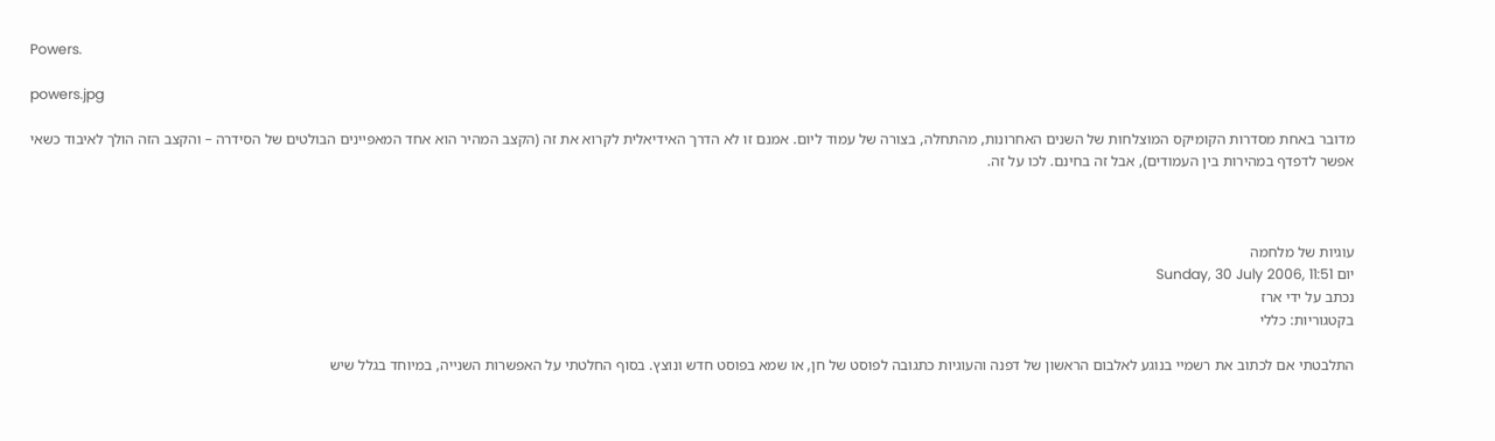Powers.

powers.jpg

מדובר באחת מסדרות הקומיקס המוצלחות של השנים האחרונות, מהתחלה, בצורה של עמוד ליום. אמנם זו לא הדרך האידיאלית לקרוא את זה (הקצב המהיר הוא אחד המאפיינים הבולטים של הסידרה – והקצב הזה הולך לאיבוד כשאי אפשר לדפדף במהירות בין העמודים), אבל זה בחינם. לכו על זה.



עוגיות של מלחמה
יום Sunday, 30 July 2006, 11:51
נכתב על ידי ארז
בקטגוריות: כללי

התלבטתי אם לכתוב את רשמיי בנוגע לאלבום הראשון של דפנה והעוגיות כתגובה לפוסט של חן, או שמא בפוסט חדש ונוצץ. בסוף החלטתי על האפשרות השנייה, במיוחד בגלל שיש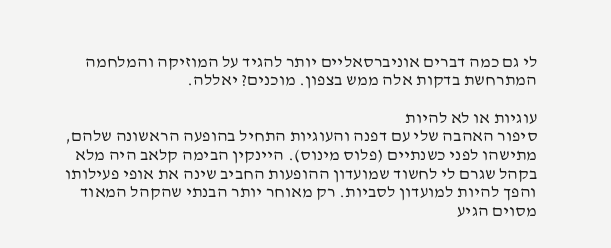לי גם כמה דברים אוניברסאליים יותר להגיד על המוזיקה והמלחמה המתרחשת בדקות אלה ממש בצפון. מוכנים? יאללה.

עוגיות או לא להיות
סיפור האהבה שלי עם דפנה והעוגיות התחיל בהופעה הראשונה שלהם, מתישהו לפני כשנתיים (פלוס מינוס). היינקין הבימה קלאב היה מלא בקהל שגרם לי לחשוד שמועדון ההופעות החביב שינה את אופי פעילותו והפך להיות למועדון לסביות. רק מאוחר יותר הבנתי שהקהל המאוד מסוים הגיע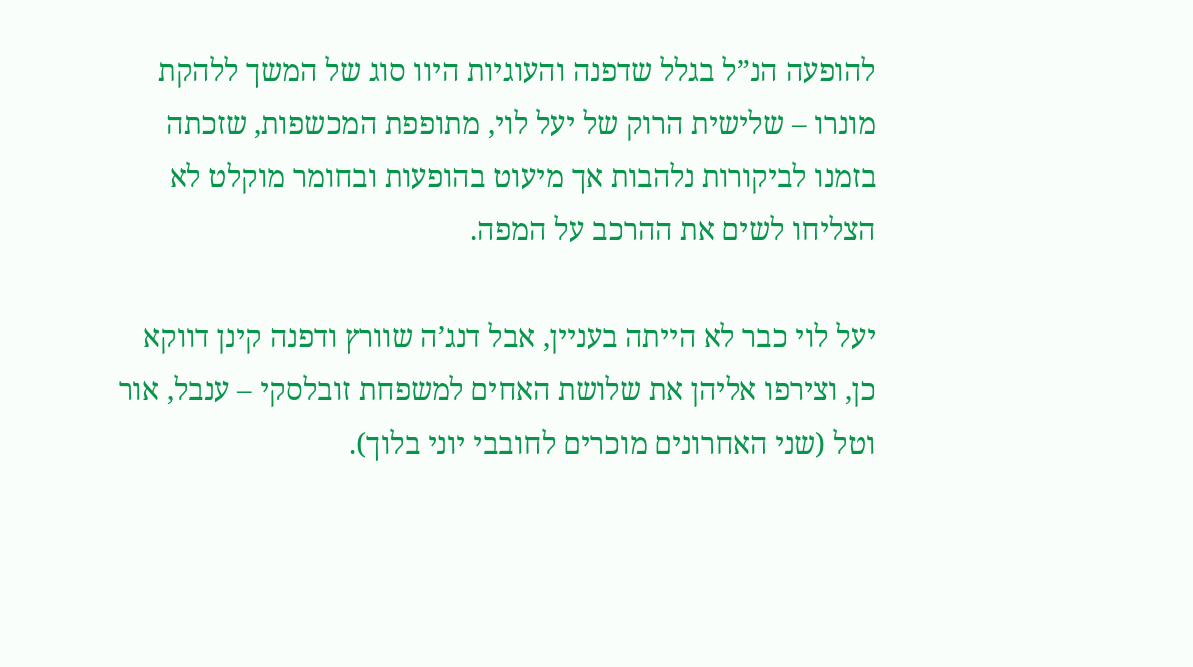להופעה הנ”ל בגלל שדפנה והעוגיות היוו סוג של המשך ללהקת מונרו – שלישית הרוק של יעל לוי, מתופפת המכשפות, שזכתה בזמנו לביקורות נלהבות אך מיעוט בהופעות ובחומר מוקלט לא הצליחו לשים את ההרכב על המפה.

יעל לוי כבר לא הייתה בעניין, אבל דנג’ה שוורץ ודפנה קינן דווקא כן, וצירפו אליהן את שלושת האחים למשפחת זובלסקי – ענבל, אור וטל (שני האחרונים מוכרים לחובבי יוני בלוך).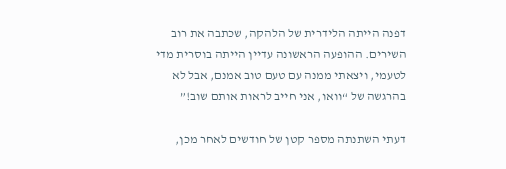דפנה הייתה הלידרית של הלהקה, שכתבה את רוב השירים. ההופעה הראשונה עדיין הייתה בוסרית מדי לטעמי, ויצאתי ממנה עם טעם טוב אמנם, אבל לא בהרגשה של “וואו, אני חייב לראות אותם שוב!”

דעתי השתנתה מספר קטן של חודשים לאחר מכן,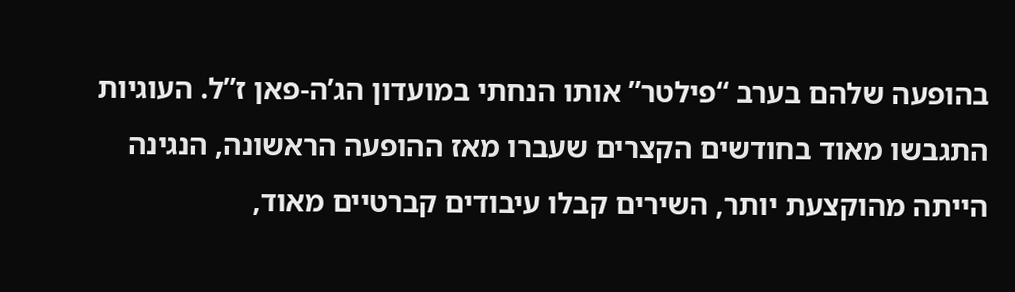בהופעה שלהם בערב “פילטר” אותו הנחתי במועדון הג’ה-פאן ז”ל. העוגיות התגבשו מאוד בחודשים הקצרים שעברו מאז ההופעה הראשונה, הנגינה הייתה מהוקצעת יותר, השירים קבלו עיבודים קברטיים מאוד,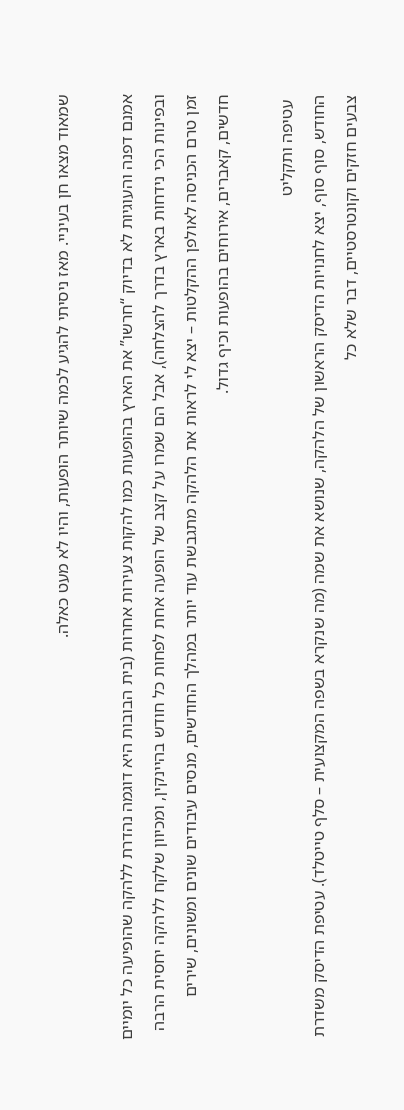שמאוד מצאו חן בעיניי. מאז ניסיתי להגיע לכמה שיותר הופעות, והיו לא מעט כאלה.

אמנם דפנה והעוגיות לא בדיוק “חרשו” את הארץ בהופעות כמו להקות צעירות אחרות (בית הבובות היא דוגמה נהדרת ללהקה שהופיעה כל יומיים ובפינות הכי נידחות בארץ בדרך להצלחה), אבל הם שמרו על קצב של הופעה אחת לפחות כל חודש בהיינקין, ומכיוון שלקח ללהקה יחסית הרבה זמן טרם הכניסה לאולפן ההקלטות – יצא לי לראות את הלהקה מתגבשת עוד יותר במהלך החודשים, מנסים עיבודים שונים ומשונים, שירים חדשים, קאברים, אירוחים בהופעות וכיף גדול.

 עטיפה ותקליט
החודש, סוף סוף, יצא לחנויות הדיסק הראשון של הלהקה, שנושא את שמה (מה שנקרא בשפה המקצועית – סלף טייטלד). עטיפת הדיסק משדרת צבעים חזקים וקונטרסטיים, דבר שלא כל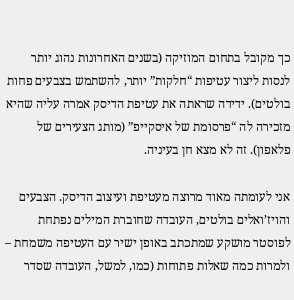כך מקובל בתחום המוזיקה (בשנים האחרונות נהוג יותר לנסות ליצור עטיפות “חלקות” יותר, להשתמש בצבעים פחות בולטים). ידידה שראתה את עטיפת הדיסק אמרה עליה שהיא מזכירה לה “פרסומת של איסקייפ” (מותג הצעירים של פלאפון). זה לא מצא חן בעיניה.

אני לעומתה מאוד מרוצה מעטיפת ועיצוב הדיסק. הצבעים והויז’ואלים בולטים, העובדה שחוברת המילים נפתחת לפוסטר מושקע שמתכתב באופן ישיר עם העטיפה משמחת – ולמרות כמה שאלות פתוחות (כמו, למשל, העובדה שסדר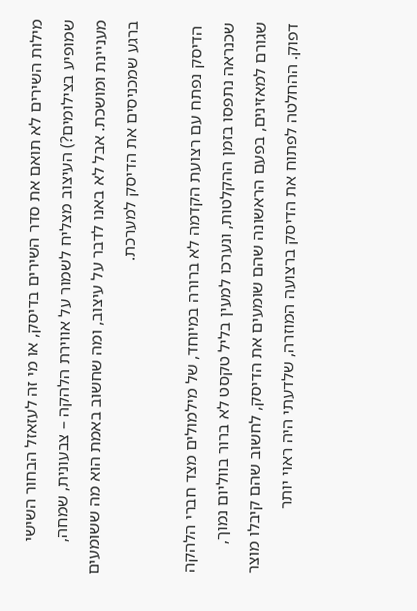מילות השירים לא תואם את סדר השירים בדיסק, או מי זה לעזאזל הבחור השישי שמופיע בצילומים?) העיצוב מצליח לשמור על אווירת הלהקה – צבעונית, שמחה, מעניינת ומושכת. אבל לא באנו לדבר על עיצוב, ומה שחשוב באמת הוא מה ששומעים ברגע שמכניסים את הדיסק למערכת.

 הדיסק נפתח עם רצועת הקדמה לא ברורה במיוחד, של מילמולים מצד חברי הלהקה שכנראה נתפסו בזמן ההקלטות, ונערכו למעין בליל טקסט לא ברור בווליום נמוך, שגורם למאזינים, בפעם הראשונה שהם שומעים את הדיסק, לחשוב שהם קיבלו מוצר דפוק. ההחלטה לפתוח את הדיסק ברצועה המוזרה, שלדעתי היה ראוי יותר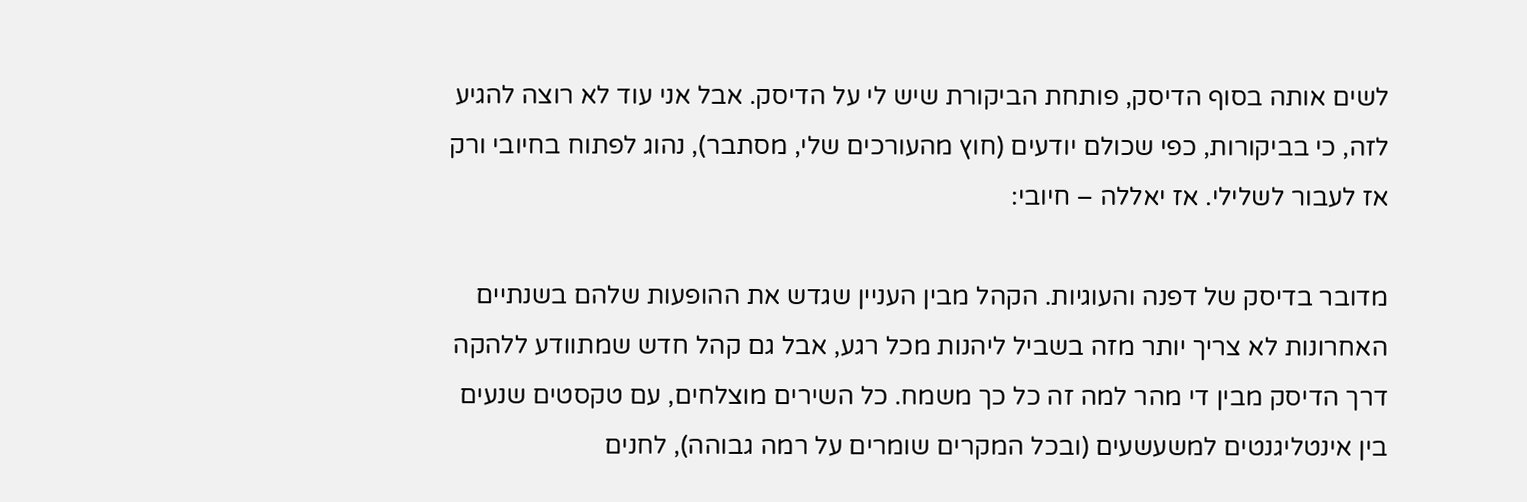לשים אותה בסוף הדיסק, פותחת הביקורת שיש לי על הדיסק. אבל אני עוד לא רוצה להגיע לזה, כי בביקורות, כפי שכולם יודעים (חוץ מהעורכים שלי, מסתבר), נהוג לפתוח בחיובי ורק אז לעבור לשלילי. אז יאללה – חיובי:

מדובר בדיסק של דפנה והעוגיות. הקהל מבין העניין שגדש את ההופעות שלהם בשנתיים האחרונות לא צריך יותר מזה בשביל ליהנות מכל רגע, אבל גם קהל חדש שמתוודע ללהקה דרך הדיסק מבין די מהר למה זה כל כך משמח. כל השירים מוצלחים, עם טקסטים שנעים בין אינטליגנטים למשעשעים (ובכל המקרים שומרים על רמה גבוהה), לחנים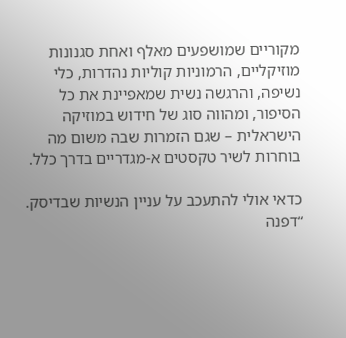מקוריים שמושפעים מאלף ואחת סגנונות מוזיקליים, הרמוניות קוליות נהדרות, כלי נשיפה, והרגשה נשית שמאפיינת את כל הסיפור, ומהווה סוג של חידוש במוזיקה הישראלית – שגם הזמרות שבה משום מה בוחרות לשיר טקסטים א-מגדריים בדרך כלל.

כדאי אולי להתעכב על עניין הנשיות שבדיסק. “דפנה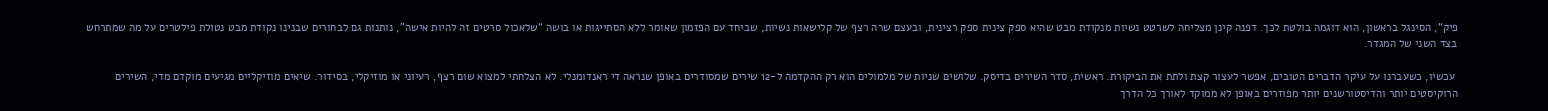פיק“, הסינגל בראשון, הוא דוגמה בולטת לכך. דפנה קינן מצליחה לשרטט נשיות מנקודת מבט שהיא ספק צינית ספק רצינית, ובעצם שרה רצף של קלישאות נשיות, שביחד עם הפזמון שאומר ללא הסתייגות או בושה “שלאכול סרטים זה להיות אישה”, נותנות גם לבחורים שבנינו נקודת מבט נטולת פילטרים על מה שמתרחש בצד השני של המגדר.

 עכשיו, כשעברנו על עיקר הדברים הטובים, אפשר לעצור קצת ולתת את הביקורת. ראשית, סדר השירים בדיסק. שלושים שניות של מלמולים הוא רק ההקדמה ל-12 שירים שמסודרים באופן שנראה די ראנדומנלי. לא הצלחתי למצוא שום רצף, רעיוני או מוזיקלי, בסידור. שיאים מוזיקליים מגיעים מוקדם מדי, השירים הרוקיסטים יותר והדיסטורשנים יותר מפוזרים באופן לא ממוקד לאורך כל הדרך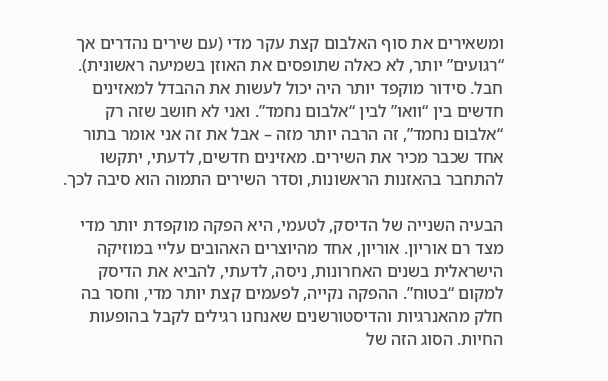ומשאירים את סוף האלבום קצת עקר מדי (עם שירים נהדרים אך “רגועים” יותר, לא כאלה שתופסים את האוזן בשמיעה ראשונית). חבל. סידור מוקפד יותר היה יכול לעשות את ההבדל למאזינים חדשים בין “וואו” לבין “אלבום נחמד”. ואני לא חושב שזה רק “אלבום נחמד”, זה הרבה יותר מזה – אבל את זה אני אומר בתור אחד שכבר מכיר את השירים. מאזינים חדשים, לדעתי, יתקשו להתחבר בהאזנות הראשונות, וסדר השירים התמוה הוא סיבה לכך.

הבעיה השנייה של הדיסק, לטעמי, היא הפקה מוקפדת יותר מדי מצד רם אוריון. אוריון, אחד מהיוצרים האהובים עליי במוזיקה הישראלית בשנים האחרונות, ניסה, לדעתי, להביא את הדיסק למקום “בטוח”. ההפקה נקייה, לפעמים קצת יותר מדי, וחסר בה חלק מהאנרגיות והדיסטורשנים שאנחנו רגילים לקבל בהופעות החיות. הסוג הזה של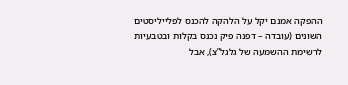ההפקה אמנם יקל על הלהקה להכנס לפלייליסטים השונים (עובדה – דפנה פיק נכנס בקלות ובטבעיות לרשימת ההשמעה של גלגל”צ), אבל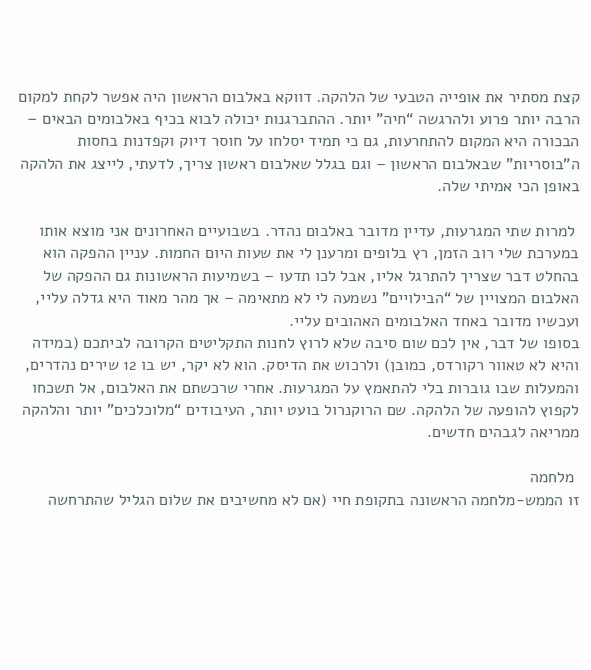קצת מסתיר את אופייה הטבעי של הלהקה. דווקא באלבום הראשון היה אפשר לקחת למקום הרבה יותר פרוע ולהרגשה “חיה” יותר. ההתברגנות יכולה לבוא בכיף באלבומים הבאים – הבכורה היא המקום להתחרעות, גם כי תמיד יסלחו על חוסר דיוק וקפדנות בחסות ה”בוסריות” שבאלבום הראשון – וגם בגלל שאלבום ראשון צריך, לדעתי, לייצג את הלהקה באופן הכי אמיתי שלה.

 למרות שתי המגרעות, עדיין מדובר באלבום נהדר. בשבועיים האחרונים אני מוצא אותו במערכת שלי רוב הזמן, רץ בלופים ומרענן לי את שעות היום החמות. עניין ההפקה הוא בהחלט דבר שצריך להתרגל אליו, אבל לכו תדעו – בשמיעות הראשונות גם ההפקה של האלבום המצויין של “הבילויים” נשמעה לי לא מתאימה – אך מהר מאוד היא גדלה עליי, ועכשיו מדובר באחד האלבומים האהובים עליי.
בסופו של דבר, אין לכם שום סיבה שלא לרוץ לחנות התקליטים הקרובה לביתכם (במידה והיא לא טאוור רקורדס, כמובן) ולרכוש את הדיסק. הוא לא יקר, יש בו 12 שירים נהדרים, והמעלות שבו גוברות בלי להתאמץ על המגרעות. אחרי שרכשתם את האלבום, אל תשכחו לקפוץ להופעה של הלהקה. שם הרוקנרול בועט יותר, העיבודים “מלוכלכים” יותר והלהקה ממריאה לגבהים חדשים.

 מלחמה
זו הממש-מלחמה הראשונה בתקופת חיי (אם לא מחשיבים את שלום הגליל שהתרחשה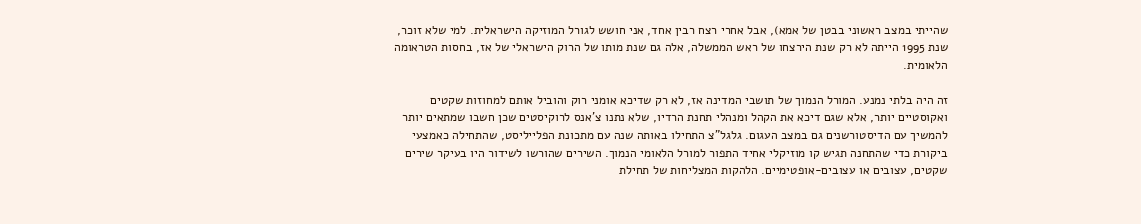שהייתי במצב ראשוני בבטן של אמא), אבל אחרי רצח רבין אחד, אני חושש לגורל המוזיקה הישראלית. למי שלא זוכר, שנת 1995 הייתה לא רק שנת הירצחו של ראש הממשלה, אלה גם שנת מותו של הרוק הישראלי של אז, בחסות הטראומה הלאומית.

זה היה בלתי נמנע. המורל הנמוך של תושבי המדינה אז, לא רק שדיכא אומני רוק והוביל אותם למחוזות שקטים ואקוסטיים יותר, אלא שגם דיכא את הקהל ומנהלי תחנת הרדיו, שלא נתנו צ’אנס לרוקיסטים שכן חשבו שמתאים יותר להמשיך עם הדיסטורשנים גם במצב העגום. גלגל”צ התחילו באותה שנה עם מתכונת הפלייליסט, שהתחילה כאמצעי ביקורת כדי שהתחנה תגיש קו מוזיקלי אחיד התפור למורל הלאומי הנמוך. השירים שהורשו לשידור היו בעיקר שירים שקטים, עצובים או עצובים-אופטימיים. הלהקות המצליחות של תחילת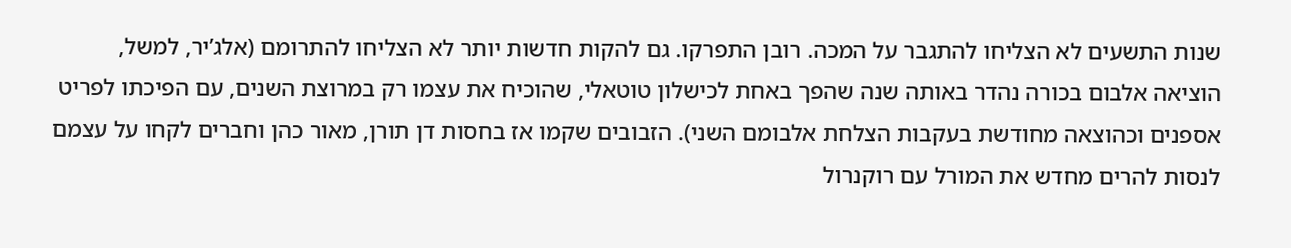שנות התשעים לא הצליחו להתגבר על המכה. רובן התפרקו. גם להקות חדשות יותר לא הצליחו להתרומם (אלג’יר, למשל, הוציאה אלבום בכורה נהדר באותה שנה שהפך באחת לכישלון טוטאלי, שהוכיח את עצמו רק במרוצת השנים, עם הפיכתו לפריט אספנים וכהוצאה מחודשת בעקבות הצלחת אלבומם השני). הזבובים שקמו אז בחסות דן תורן, מאור כהן וחברים לקחו על עצמם לנסות להרים מחדש את המורל עם רוקנרול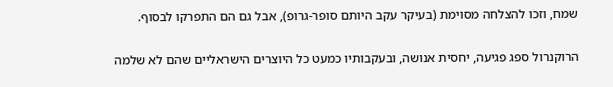שמח, וזכו להצלחה מסוימת (בעיקר עקב היותם סופר-גרופ), אבל גם הם התפרקו לבסוף.

הרוקנרול ספג פגיעה, יחסית אנושה, ובעקבותיו כמעט כל היוצרים הישראליים שהם לא שלמה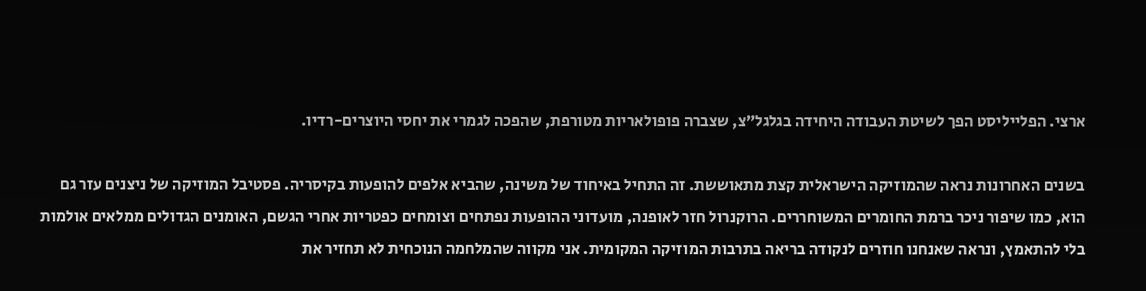ארצי. הפלייליסט הפך לשיטת העבודה היחידה בגלגל”צ, שצברה פופולאריות מטורפת, שהפכה לגמרי את יחסי היוצרים-רדיו.

בשנים האחרונות נראה שהמוזיקה הישראלית קצת מתאוששת. זה התחיל באיחוד של משינה, שהביא אלפים להופעות בקיסריה. פסטיבל המוזיקה של ניצנים עזר גם הוא, כמו שיפור ניכר ברמת החומרים המשוחררים. הרוקנרול חזר לאופנה, מועדוני ההופעות נפתחים וצומחים כפטריות אחרי הגשם, האומנים הגדולים ממלאים אולמות בלי להתאמץ, ונראה שאנחנו חוזרים לנקודה בריאה בתרבות המוזיקה המקומית. אני מקווה שהמלחמה הנוכחית לא תחזיר את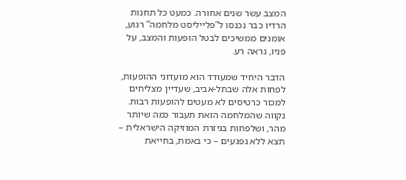המצב עשר שנים אחורה. כמעט כל תחנות הרדיו כבר נכנסו ל”פלייליסט מלחמה” רגוע, אומנים ממשיכים לבטל הופעות והמצב, על פניו, נראה רע.

הדבר היחיד שמעודד הוא מועדוני ההופעות, לפחות אלה שבתל-אביב, שעדיין מצליחים למכור כרטיסים לא מעטים להופעות רבות. נקווה שהמלחמה הזאת תעבור כמה שיותר מהר, ושלפחות בגיזרת המוזיקה הישראלית – תצא ללא נפגעים – כי באמת, בחייאת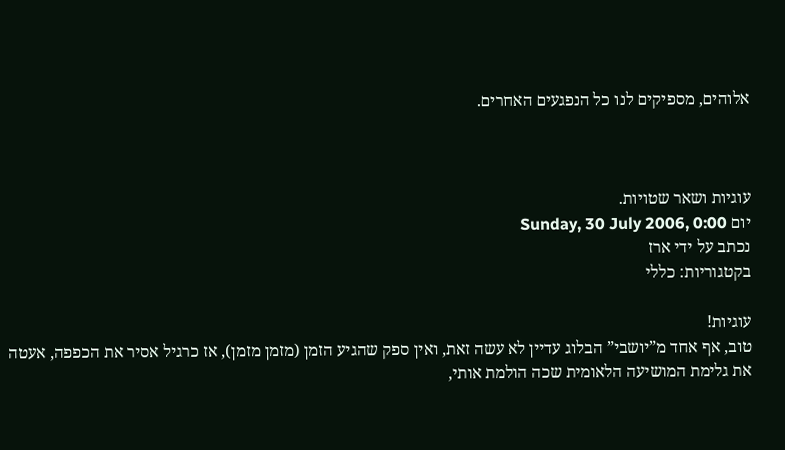אלוהים, מספיקים לנו כל הנפגעים האחרים.



עוגיות ושאר שטויות.
יום Sunday, 30 July 2006, 0:00
נכתב על ידי ארז
בקטגוריות: כללי

עוגיות!
טוב, אף אחד מ”יושבי” הבלוג עדיין לא עשה זאת, ואין ספק שהגיע הזמן (מזמן מזמן), אז כרגיל אסיר את הכפפה, אעטה את גלימת המושיעה הלאומית שכה הולמת אותי,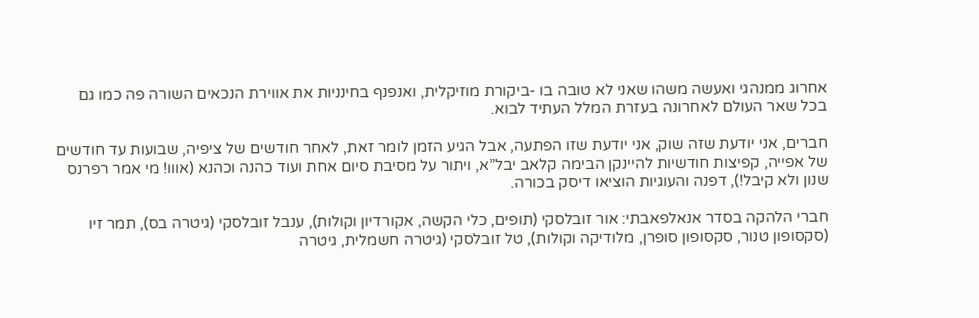אחרוג ממנהגי ואעשה משהו שאני לא טובה בו -ביקורת מוזיקלית, ואנפנף בחינניות את אווירת הנכאים השורה פה כמו גם בכל שאר העולם לאחרונה בעזרת המלל העתיד לבוא.

חברים, אני יודעת שזה שוק, אני יודעת שזו הפתעה, אבל הגיע הזמן לומר זאת, לאחר חודשים של ציפיה, שבועות עד חודשים של אפייה, קפיצות חודשיות להיינקן הבימה קלאב יבל”א, ויתור על מסיבת סיום אחת ועוד כהנה וכהנא (אווו! מי אמר רפרנס שנון ולא קיבל!), דפנה והעוגיות הוציאו דיסק בכורה.

חברי הלהקה בסדר אנאלפאבתי: אור זובלסקי (תופים, כלי הקשה, אקורדיון וקולות), ענבל זובלסקי (גיטרה בס), תמר זיו (סקסופון טנור, סקסופון סופרן, מלודיקה וקולות), טל זובלסקי (גיטרה חשמלית, גיטרה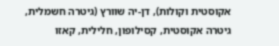אקוסטית וקולות), דן-יה שוורץ (גיטרה חשמלית, גיטרה אקוסטית, קסילופון, חלילית, קאזו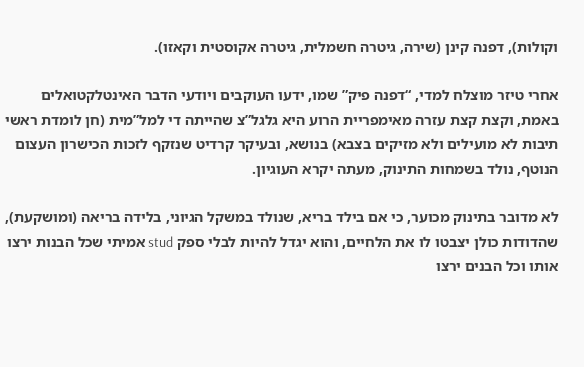וקולות), דפנה קינן (שירה, גיטרה חשמלית, גיטרה אקוסטית וקאזו).

אחרי טיזר מוצלח למדי, “דפנה פיק” שמו, ידעו העוקבים ויודעי הדבר האינטלקטואלים באמת, וקצת קצת עזרה מאימפריית הרוע היא גלגל”צ שהייתה די למל”מית (חן לומדת ראשי תיבות לא מועילים ולא מזיקים בצבא) בנושא, ובעיקר קרדיט שנזקף לזכות הכישרון העצום הנוטף, נולד בשמחות התינוק, מעתה יקרא העוגיון.

לא מדובר בתינוק מכוער, כי אם בילד בריא, שנולד במשקל הגיוני, בלידה בריאה (ומושקעת), שהדודות כולן יצבטו לו את הלחיים, והוא יגדל להיות לבלי ספק stud אמיתי שכל הבנות ירצו אותו וכל הבנים ירצו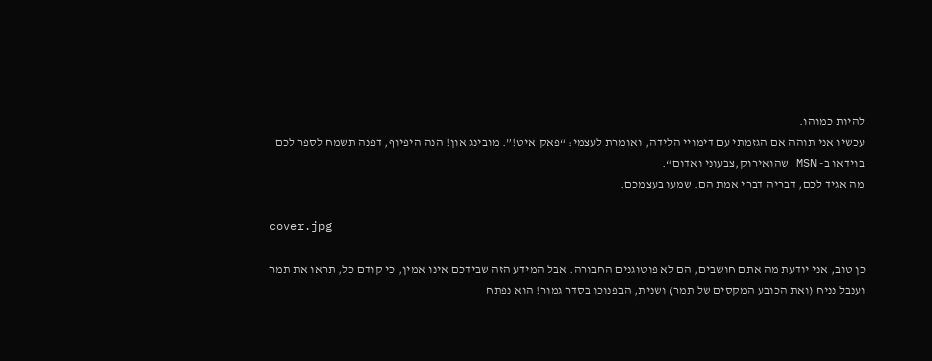להיות כמוהו.
עכשיו אני תוהה אם הגזמתי עם דימויי הלידה, ואומרת לעצמי: “פאק איט!”. מובינג און! הנה היפיוף, דפנה תשמח לספר לכם בוידאו ב- MSN שהואירוק,צבעוני ואדום“.
מה אגיד לכם, דבריה דברי אמת הם. שמעו בעצמכם.

cover.jpg

כן טוב, אני יודעת מה אתם חושבים, הם לא פוטוגנים החבורה. אבל המידע הזה שבידכם אינו אמין, כי קודם כל, תראו את תמר וענבל נניח (ואת הכובע המקסים של תמר) ושנית, הבפנוכו בסדר גמור! הוא נפתח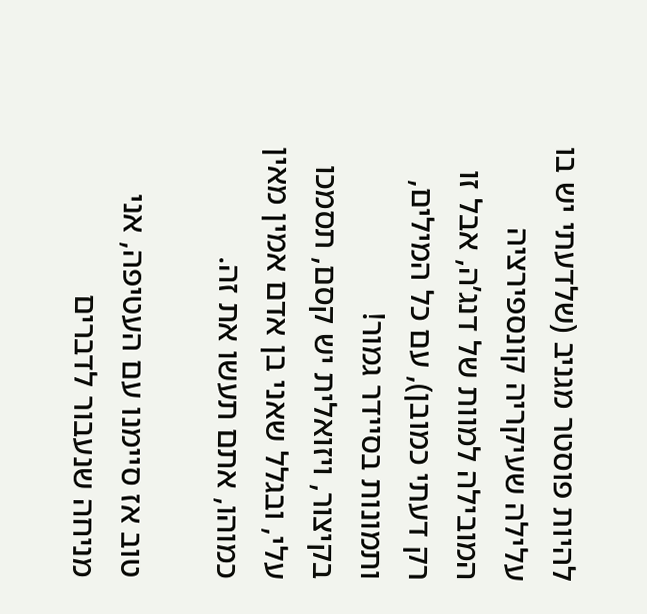להיות פוסטר מגניב (שלדעתי יש בו עלילה שעיקריה קונספירציה המובילה למוות של דנג’ה, אבל זו רק דעתי כמובן), עם כל המילים, ותמונות בסיידר גמור!
בקיצור, ויזואלית יש קסם, תסמכו עלי, ובגלל שאני בן אדם אמין מאין כמוהו, אתם תעשו את זה.

טוב אז סיימנו עם העטיפה, אני מניחה שנעבור לדברים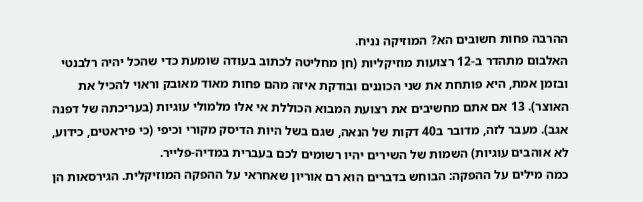ההרבה פחות חשובים הא? המוזיקה נניח.
האלבום מתהדר ב-12 רצועות מוזיקליות (חן מחליטה לכתוב בעודה שומעת כדי שהכל יהיה רלבנטי ובזמן אמת, היא פותחת את שני הכוננים ובודקת איזה מהם פחות מאוד מאובק וראוי להכיל את האוצר). 13 אם אתם מחשיבים את רצועת המבוא הכוללת אי אלו מלמולי עוגיות (בעריכתה של דפנה אגב). מעבר לזה, מדובר ב40 דקות של הנאה, שגם בשל היות הדיסק מקורי וכיפי (כי פיראטים, כידוע, לא אוהבים עוגיות) השמות של השירים יהיו רשומים לכם בעברית במדיה-פלייר.
כמה מילים על ההפקה: הבוחש בדברים הוא רם אוריון שאחראי על ההפקה המוזיקלית. הגירסאות הן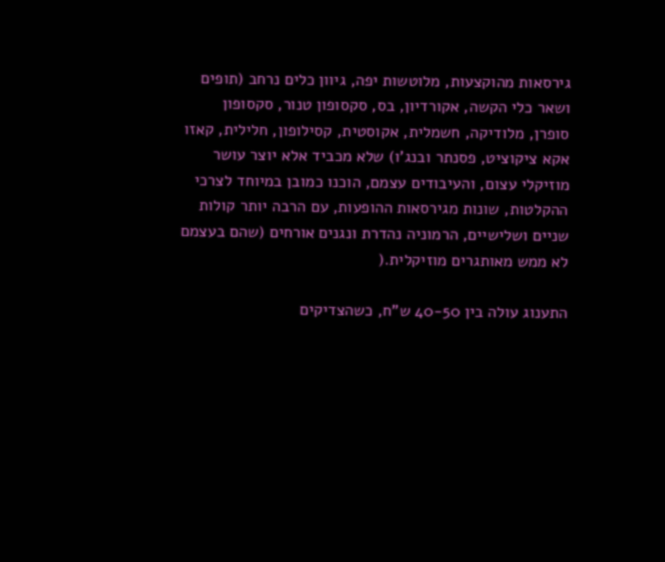גירסאות מהוקצעות, מלוטשות יפה, גיוון כלים נרחב (תופים ושאר כלי הקשה, אקורדיון, בס, סקסופון טנור, סקסופון סופרן, מלודיקה, חשמלית, אקוסטית, קסילופון, חלילית, קאזו אקא ציקוציט, פסנתר ובנג’ו) שלא מכביד אלא יוצר עושר מוזיקלי עצום, והעיבודים עצמם, הוכנו כמובן במיוחד לצרכי ההקלטות, שונות מגירסאות ההופעות, עם הרבה יותר קולות שניים ושלישיים, הרמוניה נהדרת ונגנים אורחים (שהם בעצמם לא ממש מאותגרים מוזיקלית.(

התענוג עולה בין 40-50 ש”ח, כשהצדיקים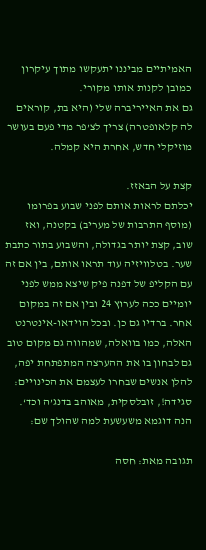האמיתיים מביננו יתעקשו מתוך עיקרון כמובן לקנות אותו מקורי.
גם את האייריברה שלי (היא בת, קוראים לה קלאופטרה) צריך לצ’פר מדי פעם בעושר מוזיקלי חדש, אחרת היא קמלה.

קצת על הבאזז.
יכלתם לראות אותם לפני שבוע בפרומו (מוסף התרבות של מעריב) בקטנה, ואז שוב, קצת יותר בגדולה, והשבוע בתור כתבת שער. בטלוויזיה עוד תראו אותם, בין אם זה עם הקליפ של דפנה פיק שיצא ממש לפני יומיים ככה לערוץ 24 ובין אם זה במקום אחר. ברדיו גם כן. ובכל הוידאו-אינטרנט האלה, כמו בוואלה, שמהווה גם מקום טוב גם לבחון בו את ההערצה המתפתחת יפה, להלן אנשים שבחרו לעצמם את הכינויים: סגידה!, זובלסקית, מאוהב בדנג’ה וכד‘.
הנה דוגמא משעשעת למה שהולך שם:

תגובה מאת: חסה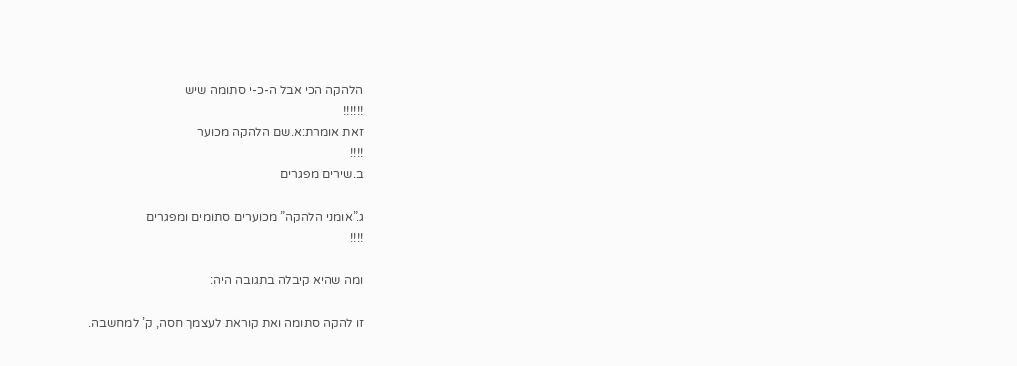הלהקה הכי אבל ה-כ-י סתומה שיש
!!!!!!
זאת אומרת:א.שם הלהקה מכוער
!!!!
ב.שירים מפגרים

ג.”אומני הלהקה” מכוערים סתומים ומפגרים
!!!!

ומה שהיא קיבלה בתגובה היה:

זו להקה סתומה ואת קוראת לעצמך חסה, ק’ למחשבה.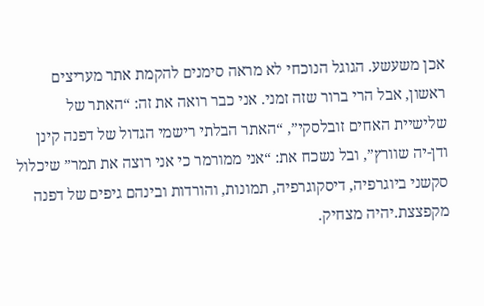אכן משעשע. הגוגל הנוכחי לא מראה סימנים להקמת אתר מעריצים ראשון, אבל הרי ברור שזה זמני. אני כבר רואה את זה: “האתר של שלישיית האחים זובלסקי”, “האתר הבלתי רישמי הגדול של דפנה קינן ודן-יה שוורץ”, ובל נשכח את: “אני ממורמר כי אני רוצה את תמר” שיכלול סקשני ביוגרפיה, דיסקוגרפיה, תמונות, והורדות ובינהם גיפים של דפנה מקפצצת.יהיה מצחיק.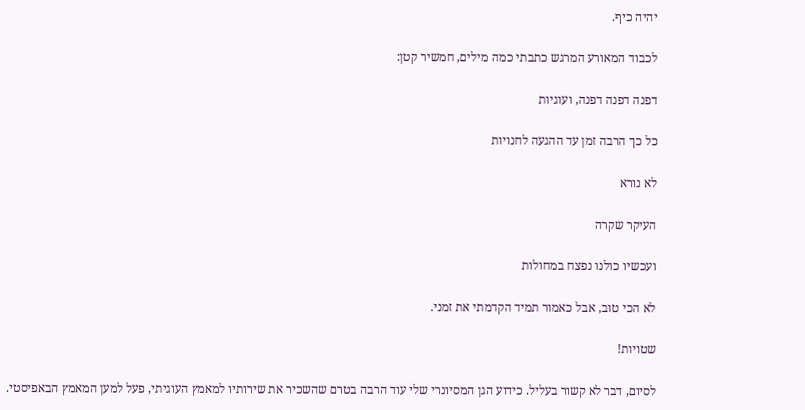יהיה כיף.

לכבוד המאורע המרגש כתבתי כמה מילים, חמשיר קטן:

דפנה דפנה דפנה, ועוגיות

כל כך הרבה זמן עד ההגעה לחנויות

לא נורא

העיקר שקרה

ועכשיו כולנו נפצח במחולות

לא הכי טוב, אבל כאמור תמיד הקדמתי את זמני.

שטויות!

לסיום, דבר לא קשור בעליל. כידוע הגן המסיונרי שלי עוד הרבה בטרם שהשכיר את שירותיו למאמץ העוגיתי, פעל למען המאמץ הבאפיסטי.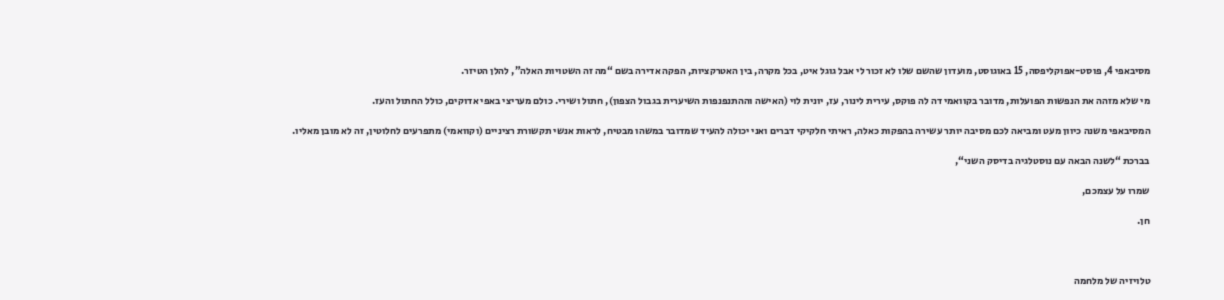מסיבאפי 4, פוסט-אפוקליפסה, 15 באוגוסט, מועדון שהשם שלו לא זכור לי אבל גוגל איט, בכל מקרה, בין האטרקציות, הפקה אדירה בשם “מה זה השטויות האלה”, להלן הטיזר.

מי שלא מזהה את הנפשות הפועלות, מדובר בקוואמי דה לה פוקס, עירית לינור, עז, יונית לוי (האישה וההתנפנפות השיערית בגבול הצפון), חתול ושירי. כולם מעריצי באפי אדוקים, כולל החתול והעז.

המסיבאפי משנה כיוון מעט ומביאה לכם מסיבה יותר עשירה בהפקות כאלה, ראיתי חלקיקי דברים ואני יכולה להעיד שמדובר במשהו מבטיח, לראות אנשי תקשורת רציניים (וקוואמי) מתפרעים לחלוטין, זה לא מובן מאליו.

בברכת “לשנה הבאה עם נוסטלגיה בדיסק השני“,

שמרו על עצמכם,

חן.



טלויזיה של מלחמה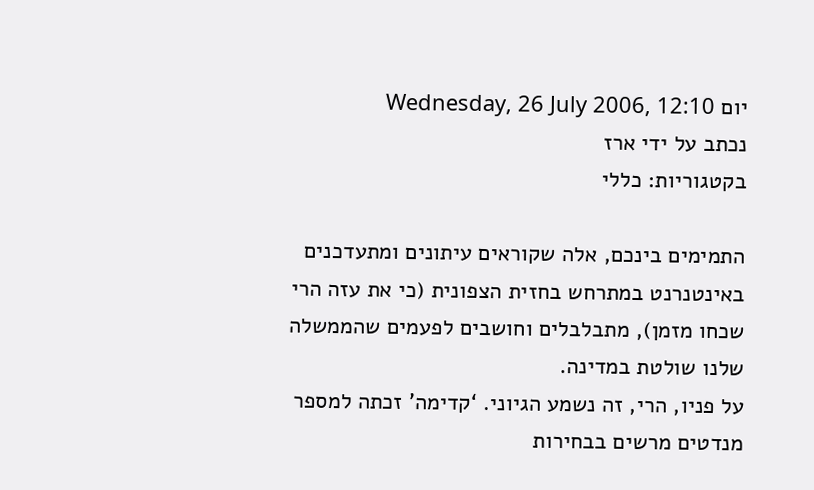יום Wednesday, 26 July 2006, 12:10
נכתב על ידי ארז
בקטגוריות: כללי

התמימים בינכם, אלה שקוראים עיתונים ומתעדכנים באינטנרנט במתרחש בחזית הצפונית (כי את עזה הרי שכחו מזמן), מתבלבלים וחושבים לפעמים שהממשלה שלנו שולטת במדינה.
על פניו, הרי, זה נשמע הגיוני. ‘קדימה’ זכתה למספר מנדטים מרשים בבחירות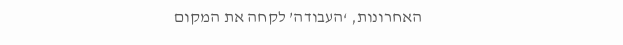האחרונות, ‘העבודה’ לקחה את המקום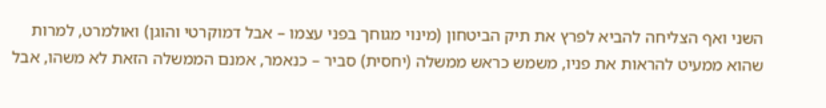השני ואף הצליחה להביא לפרץ את תיק הביטחון (מינוי מגוחך בפני עצמו – אבל דמוקרטי והוגן) ואולמרט, למרות שהוא ממעיט להראות את פניו, משמש כראש ממשלה (יחסית) סביר – כנאמר, אמנם הממשלה הזאת לא משהו, אבל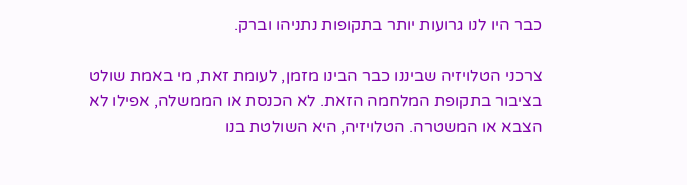כבר היו לנו גרועות יותר בתקופות נתניהו וברק.

צרכני הטלויזיה שביננו כבר הבינו מזמן, לעומת זאת, מי באמת שולט בציבור בתקופת המלחמה הזאת. לא הכנסת או הממשלה, אפילו לא הצבא או המשטרה. הטלויזיה, היא השולטת בנו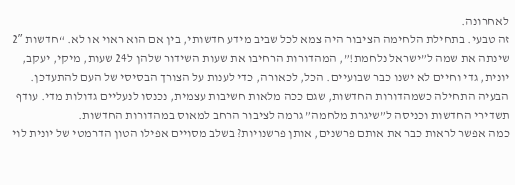לאחרונה.
זה טבעי. בתחילת הלחימה הציבור היה צמא לכל שביב מידע חדשותי, בין אם הוא ראוי או לא. “חדשות 2″ שינתה את שמה ל”ישראל נלחמת!”, המהדורות הרחיבו את שעות השידור שלהן ל24 שעות, מיקי, יעקב, יונית, גדי וחיים לא ישנו כבר שבועיים. הכל, לכאורה, כדי לענות על הצורך הבסיסי של העם להתעדכן. הבעיה התחילה כשמהדורות החדשות, שגם ככה מלאות חשיבות עצמית, נכנסו לנעליים גדולות מדי. עודף תשדירי החדשות וכניסה ל”שיגרת מלחמה” גרמה לציבור הרחב למאוס במהדורות החדשות.
כמה אפשר לראות כבר את אותם פרשנים, אותן פרשנויות? בשלב מסויים אפילו הטון הדרמטי של יונית לוי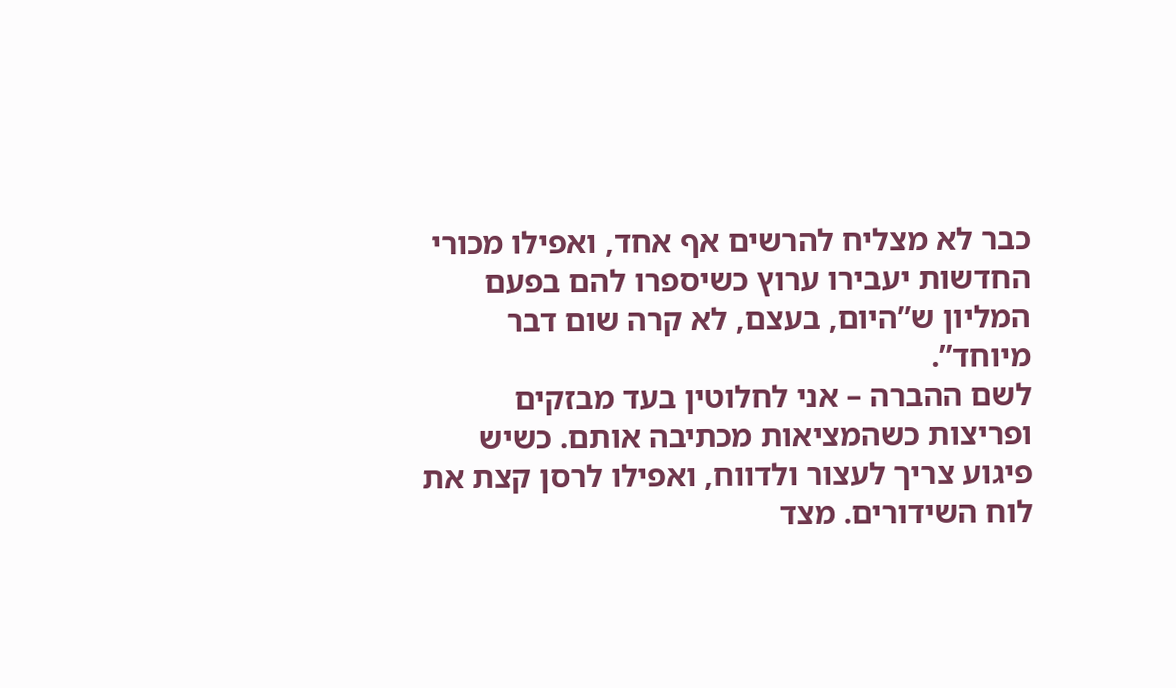כבר לא מצליח להרשים אף אחד, ואפילו מכורי החדשות יעבירו ערוץ כשיספרו להם בפעם המליון ש”היום, בעצם, לא קרה שום דבר מיוחד”.
לשם ההברה – אני לחלוטין בעד מבזקים ופריצות כשהמציאות מכתיבה אותם. כשיש פיגוע צריך לעצור ולדווח, ואפילו לרסן קצת את לוח השידורים. מצד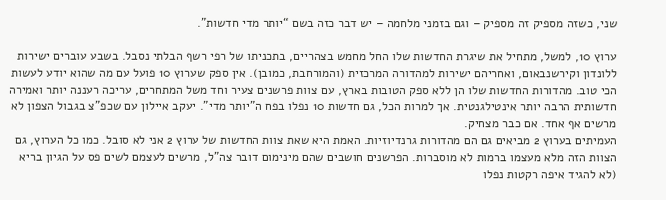שני, כשזה מספיק זה מספיק – וגם בזמני מלחמה – יש דבר כזה בשם “יותר מדי חדשות”.

ערוץ 10, למשל, מתחיל את שיגרת החדשות שלו החל מחמש בצהריים, בתכניתו של רפי רשף הבלתי נסבל. בשבע עוברים ישירות ללונדון וקירשנבאום, ואחריהם ישירות למהדורה המרכזית (והמורחבת, כמובן). אין ספק שערוץ 10 פועל עם מה שהוא יודע לעשות הכי טוב. מהדורות החדשות שלו הן ללא ספק הטובות בארץ, עם צוות פרשנים צעיר וחד משל המתחרים, עריכה רעננה יותר ואמירה חדשותית הרבה יותר אינטילגנטית. אך למרות הכל, גם חדשות 10 נפלו בפח ה”יותר מדי”. יעקב איילון עם שכפ”צ בגבול הצפון לא מרשים אף אחד. אם כבר מצחיק.
העמיתים בערוץ 2 מביאים גם הם מהדורות גרנדיוזיות. האמת היא שאת צוות החדשות של ערוץ 2 אני לא סובל. כמו כל הערוץ, גם הצוות הזה מלא מעצמו ברמות לא מוסברות. הפרשנים חושבים שהם מינימום דובר צה”ל, מרשים לעצמם לשים פס על הגיון בריא (לא להגיד איפה רקטות נפלו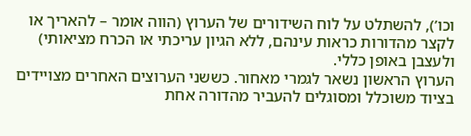וכו’), להשתלט על לוח השידורים של הערוץ (הווה אומר – להאריך או לקצר מהדורות כראות עינהם, ללא הגיון עריכתי או הכרח מציאותי) ולעצבן באופן כללי.
הערוץ הראשון נשאר לגמרי מאחור. כששני הערוצים האחרים מצויידים בציוד משוכלל ומסוגלים להעביר מהדורה אחת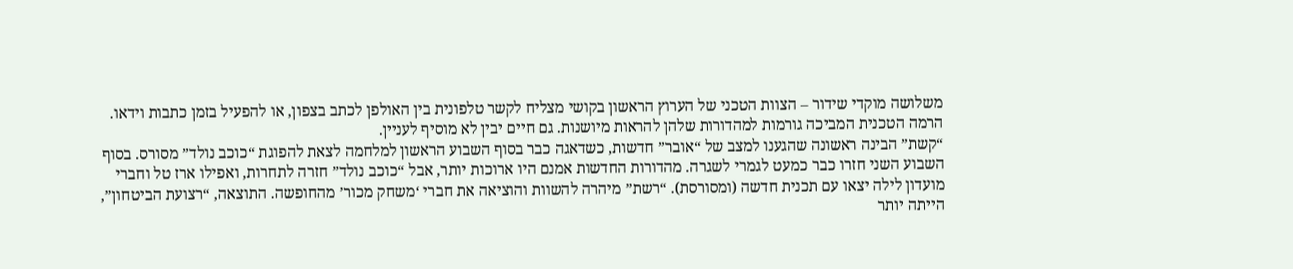משלושה מוקדי שידור – הצוות הטכני של הערוץ הראשון בקושי מצליח לקשר טלפונית בין האולפן לכתב בצפון, או להפעיל בזמן כתבות וידאו. הרמה הטכנית המביכה גורמות למהדורות שלהן להראות מיושנות. גם חיים יבין לא מוסיף לעניין.
“קשת” הבינה ראשונה שהגענו למצב של “אובר” חדשות, כשדאגה כבר בסוף השבוע הראשון למלחמה לצאת להפוגת “כוכב נולד” מסורס. בסוף השבוע השני חזרו כבר כמעט לגמרי לשגרה. מהדורות החדשות אמנם היו ארוכות יותר, אבל “כוכב נולד” חזרה לתחרות, ואפילו ארז טל וחברי מועדון לילה יצאו עם תכנית חדשה (ומסורסת). “רשת” מיהרה להשוות והוציאה את חברי ‘משחק מכור’ מהחופשה. התוצאה, “רצועת הביטחון”, הייתה יותר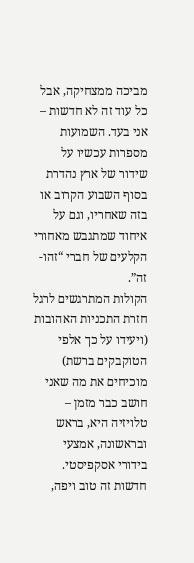מביכה ממצחיקה, אבל כל עוד זה לא חדשות – אני בעד. השמועות מספרות עכשיו על שידור של ארץ נהדרת בסוף השבוע הקרוב או בזה שאחריו, וגם על איחוד שמתגבש מאחורי הקלעים של חברי “זהו-זה”.
הקולות המתרגשים לרגל חזרת התכניות האהובות (ויעידו על כך אלפי הטוקבקים ברשת) מוכיחים את מה שאני חושב כבר מזמן – טלויזיה היא, בראש ובראשונה, אמצעי בידורי אסקפיסטי. חדשות זה טוב ויפה,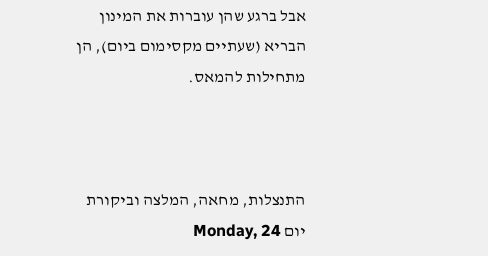אבל ברגע שהן עוברות את המינון הבריא (שעתיים מקסימום ביום), הן מתחילות להמאס.



התנצלות, מחאה, המלצה וביקורת
יום Monday, 24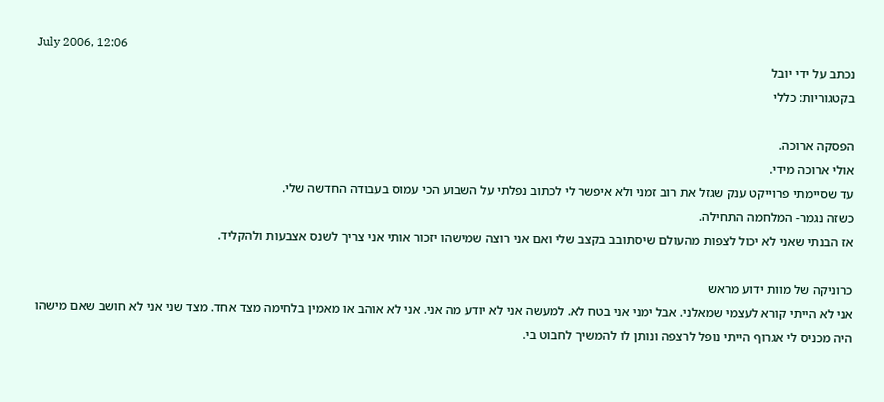July 2006, 12:06
נכתב על ידי יובל
בקטגוריות: כללי

הפסקה ארוכה.
אולי ארוכה מידי.
עד שסיימתי פרוייקט ענק שגזל את רוב זמני ולא איפשר לי לכתוב נפלתי על השבוע הכי עמוס בעבודה החדשה שלי.
כשזה נגמר- המלחמה התחילה.
אז הבנתי שאני לא יכול לצפות מהעולם שיסתובב בקצב שלי ואם אני רוצה שמישהו יזכור אותי אני צריך לשנס אצבעות ולהקליד.

כרוניקה של מוות ידוע מראש
אני לא הייתי קורא לעצמי שמאלני. אבל ימני אני בטח לא. למעשה אני לא יודע מה אני. אני לא אוהב או מאמין בלחימה מצד אחד. מצד שני אני לא חושב שאם מישהו היה מכניס לי אגרוף הייתי נופל לרצפה ונותן לו להמשיך לחבוט בי.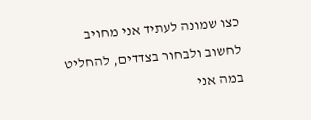כצו שמונה לעתיד אני מחויב לחשוב ולבחור בצדדים, להחליט במה אני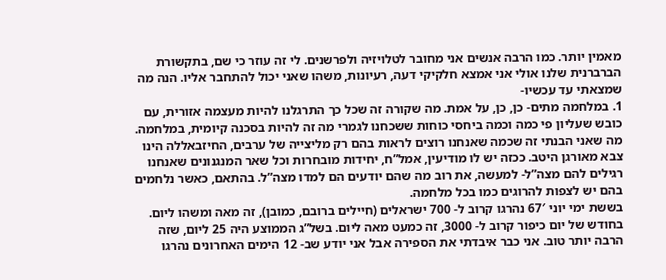מאמין יותר. כמו הרבה אנשים אני מחובר לטלויזיה ולפרשנים. לי זה עוזר כי שם, בתקשורת הברברנית שלנו אולי אני אמצא חלקיקי דעה, רעיונות, משהו שאני יכול להתחבר אליו. הנה מה שמצאתי עד עכשיו-
1. במלחמה מתים- כן, כן, על אמת. מה שקורה זה שכל כך התרגלנו להיות מעצמה אזורית, עם כובש שעליון פי כמה וכמה ביחסי כוחות ששכחנו לגמרי מה זה להיות בסכנה קיומית, במלחמה. מה שאני הבנתי זה שכמה שאנחנו רוצים לראות בהם רק מליצייה של ערבים, החיזבאללה הינו צבא מאורגן היטב. ככזה יש לו מודיעין, אמל”ח, יחידות מובחרות וכל שאר המנגנונים שאנחנו רגילים להם מצה”ל- למעשה, את רוב מה שהם יודעים הם למדו מצה”ל. בהתאם, כאשר נלחמים בהם יש לצפות להרוגים כמו בכל מלחמה.
בששת ימי יוני 67′ נהרגו קרוב ל- 700 ישראלים (חיילים ברובם, כמובן), זה מאה ומשהו ליום. בחודש של יום כיפור קרוב ל- 3000, זה כמעט מאה ליום. בשל”ג הממוצע היה 25 ליום, שזה הרבה יותר טוב. אני כבר איבדתי את הספירה אבל אני יודע שב- 12 הימים האחרונים נהרגו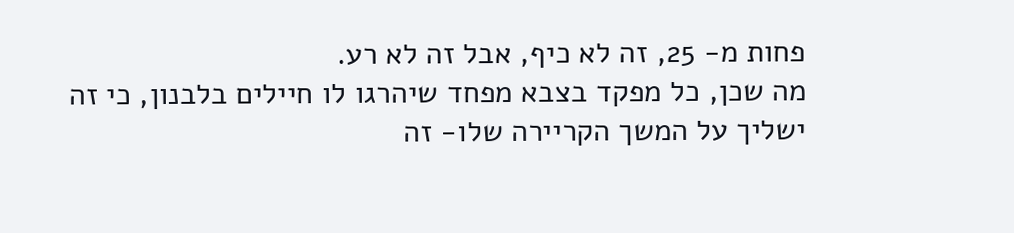פחות מ- 25, זה לא כיף, אבל זה לא רע.
מה שכן, כל מפקד בצבא מפחד שיהרגו לו חיילים בלבנון, כי זה ישליך על המשך הקריירה שלו- זה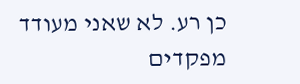כן רע. לא שאני מעודד מפקדים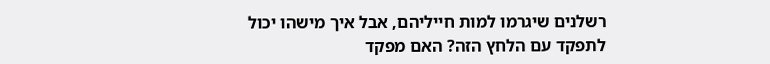רשלנים שיגרמו למות חייליהם, אבל איך מישהו יכול לתפקד עם הלחץ הזה? האם מפקד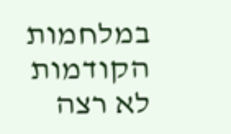במלחמות הקודמות לא רצה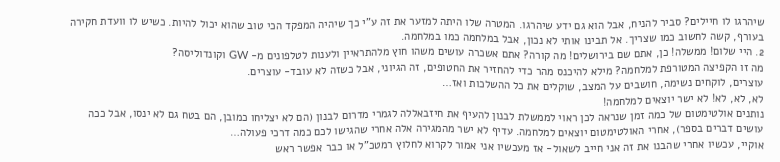שיהרגו לו חיילים? סביר להניח, אבל הוא גם ידע שיהרגו. המטרה שלו היתה למזער את זה ע”י כך שיהיה המפקד הכי טוב שהוא יכול להיות. כשיש לו וועדת חקירה בעורף, קשה לחשוב כמו שצריך. אל תבינו אותי לא נכון, אבל במלחמה כמו במלחמה.
2. היי שלום! ממשלה! כן, אתם שם בירושלים! מה קורה? אתם אשכרה עושים משהו חוץ מלהתראיין ולענות לטלפונים מ- GW וקונדוליסה?
מה זו הקפיצה המטורפת למלחמה? מילא להיכנס מהר כדי להחזיר את החטופים, זה הגיוני, אבל כשזה לא עובד- עוצרים.
עוצרים, לוקחים נשימה, חושבים על המצב, שוקלים את כל ההשלכות ואז…
לא, לא, לא! לא ישר יוצאים למלחמה!
נותנים אולטימטום של כמה זמן שנראה לכן ראוי לממשלת לבנון להעיף את חיזבאללה לגמרי מדרום לבנון (הם לא יצליחו כמובן, הם בטח גם לא ינסו, אבל ככה עושים דברים בספר), אחרי האולטימטום יוצאים למלחמה. עדיף לא ישר מהמגירה אלה אחרי שהגישו לכם כמה דרכי פעולה…
אוקיי, עכשיו אחרי שהבנו את זה אני חייב לשאול- אז מעכשיו אני אמור לקרוא לחלוץ רמטכ”ל או כבר אפשר ראש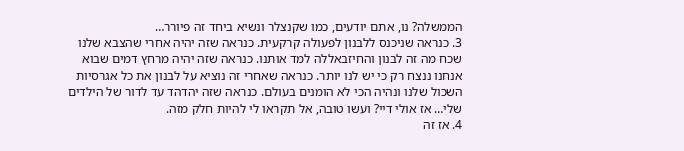הממשלה? נו, אתם יודעים, כמו שקנצלר ונשיא ביחד זה פיורר…
3. כנראה שניכנס ללבנון לפעולה קרקעית. כנראה שזה יהיה אחרי שהצבא שלנו שכח מה זה לבנון והחיזבאללה למד אותנו. כנראה שזה יהיה מרחץ דמים שבוא אנחנו ננצח רק כי יש לנו יותר. כנראה שאחרי זה נוציא על לבנון את כל אגרסיות השכול שלנו ונהיה הכי לא הומנים בעולם. כנראה שזה יהדהד עד לדור של הילדים שלי… אז אולי דיי? ועשו טובה, אל תקראו לי להיות חלק מזה.
4. אז זה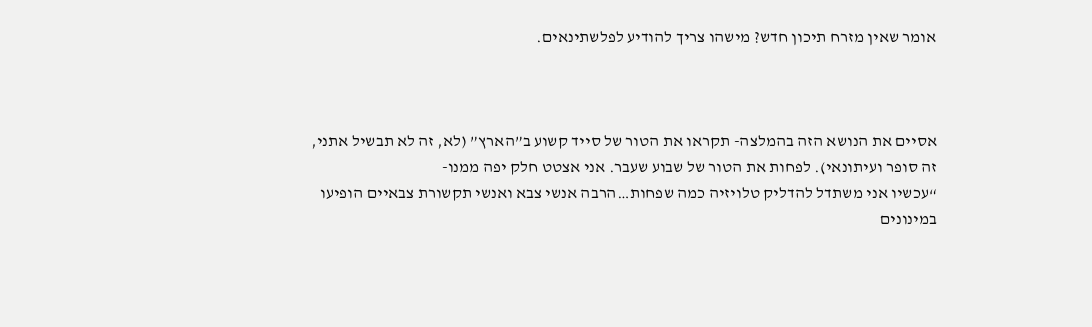אומר שאין מזרח תיכון חדש? מישהו צריך להודיע לפלשתינאים.



אסיים את הנושא הזה בהמלצה- תקראו את הטור של סייד קשוע ב”הארץ” (לא, זה לא תבשיל אתני, זה סופר ועיתונאי). לפחות את הטור של שבוע שעבר. אני אצטט חלק יפה ממנו-
“עכשיו אני משתדל להדליק טלויזיה כמה שפחות…הרבה אנשי צבא ואנשי תקשורת צבאיים הופיעו במינונים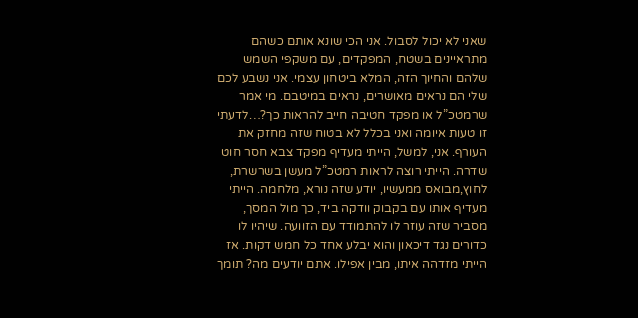שאני לא יכול לסבול. אני הכי שונא אותם כשהם מתראיינים בשטח, המפקדים, עם משקפי השמש שלהם והחיוך הזה, המלא ביטחון עצמי. אני נשבע לכם שלי הם נראים מאושרים, נראים במיטבם. מי אמר שרמטכ”ל או מפקד חטיבה חייב להראות כך?…לדעתי זו טעות איומה ואני בכלל לא בטוח שזה מחזק את העורף. אני, למשל, הייתי מעדיף מפקד צבא חסר חוט שדרה. הייתי רוצה לראות רמטכ”ל מעשן בשרשרת, לחוץ,מבואס ממעשיו, יודע שזה נורא, מלחמה. הייתי מעדיף אותו עם בקבוק וודקה ביד, כך מול המסך, מסביר שזה עוזר לו להתמודד עם הזוועה. שיהיו לו כדורים נגד דיכאון והוא יבלע אחד כל חמש דקות. אז הייתי מזדהה איתו, מבין אפילו. אתם יודעים מה? תומך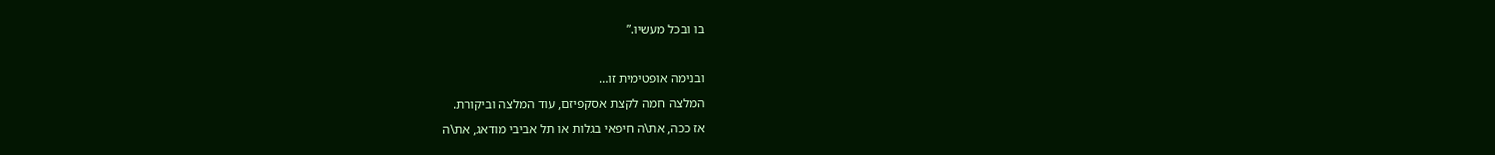בו ובכל מעשיו.”

ובנימה אופטימית זו…
המלצה חמה לקצת אסקפיזם, עוד המלצה וביקורת.
אז ככה, את\ה חיפאי בגלות או תל אביבי מודאג, את\ה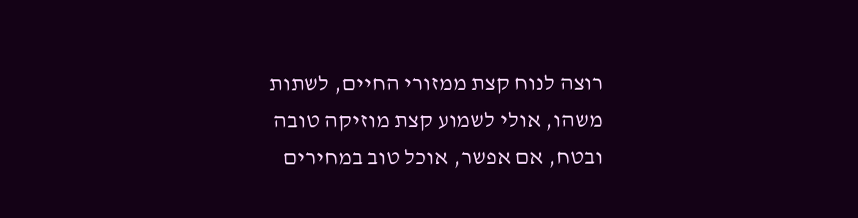רוצה לנוח קצת ממזורי החיים, לשתות משהו, אולי לשמוע קצת מוזיקה טובה ובטח, אם אפשר, אוכל טוב במחירים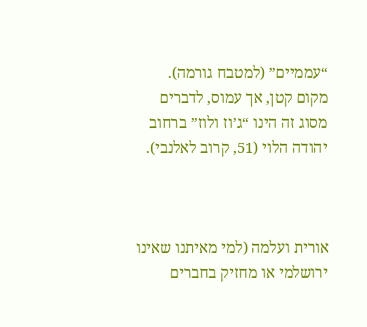“עממיים” (למטבח גורמה). מקום קטן, אך עמוס, לדברים מסוג זה הינו “ג’וז ולוז” ברחוב יהודה הלוי (51, קרוב לאלנבי).



אורית ועלמה (למי מאיתנו שאינו ירושלמי או מחזיק בחברים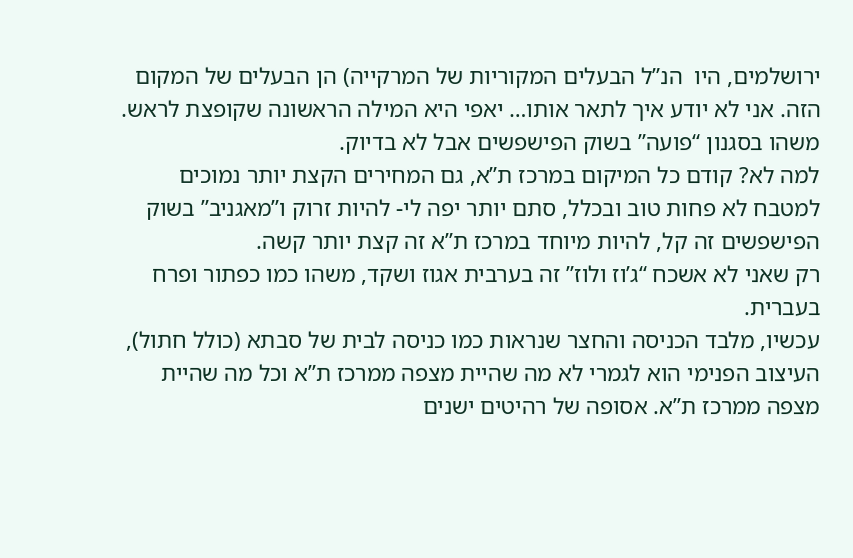ירושלמים, היו  הנ”ל הבעלים המקוריות של המרקייה) הן הבעלים של המקום הזה. אני לא יודע איך לתאר אותו… יאפי היא המילה הראשונה שקופצת לראש. משהו בסגנון “פועה” בשוק הפישפשים אבל לא בדיוק.
למה לא? קודם כל המיקום במרכז ת”א, גם המחירים הקצת יותר נמוכים למטבח לא פחות טוב ובכלל, סתם יותר יפה לי- להיות זרוק ו”מאגניב” בשוק הפישפשים זה קל, להיות מיוחד במרכז ת”א זה קצת יותר קשה.
רק שאני לא אשכח “ג’וז ולוז” זה בערבית אגוז ושקד, משהו כמו כפתור ופרח בעברית.
עכשיו, מלבד הכניסה והחצר שנראות כמו כניסה לבית של סבתא (כולל חתול), העיצוב הפנימי הוא לגמרי לא מה שהיית מצפה ממרכז ת”א וכל מה שהיית מצפה ממרכז ת”א. אסופה של רהיטים ישנים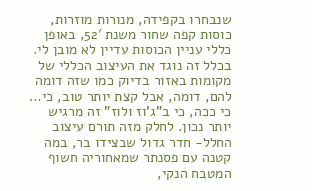שנבחרו בקפידה, מנורות מוזרות, כוסות קפה שחור משנת 52′, באופן כללי עניין הכוסות עדיין לא מובן לי. בכלל זה נוגד את העיצוב הכללי של מקומות באזור בדיוק כמו שזה דומה להם, דומה, אבל קצת יותר טוב, כי… כי ככה, כי ב”ג’וז ולוז” זה מרגיש יותר נכון. לחלק מזה תורם עיצוב החלל- חדר גדול שבצידו בר, במה קטנה עם פסנתר שמאחוריה חשוף המטבח הנקי,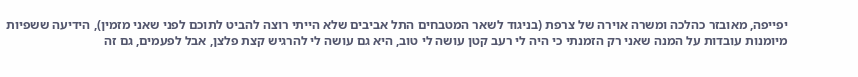יפייפה, מאובזר כהלכה ומשרה אוירה של צרפת (בניגוד לשאר המטבחים התל אביבים שלא הייתי רוצה להביט לתוכם לפני שאני מזמין), הידיעה ששפיות מיומנות עובדות על המנה שאני רק הזמנתי כי היה לי רעב קטן עושה לי טוב, היא גם עושה לי להרגיש קצת פלצן, אבל לפעמים, גם זה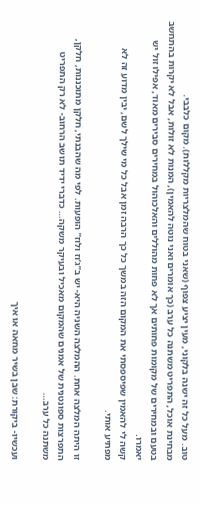טוב. מעל כל זה ישנה בלקוני, מעין יציע צפוף (שאני בטוח שהמלצריות מקללות). מקום כלבבי.
מבחינת אוכל, התפריט משתנה כל ערב (כך אומרים ואני נוטה להאמין), המנות לא זולות, אבל לא יקרות בהתחשב בטעם ובמחירים של מקומות פחותים אך לא פחות מהוללים והאלכוהול במחירים סבירים מאוד, אפילו זול יש יאמרו.
קשה לי להאמין שפיספסתי את המקום הזה במשך כל כך הרבה זמן אבל כל מי שילך לשם, יבין מדוע זה לא מפתיע אותי.

זו היתה המלצה אחת. ההמלצה השניה היא- יש ב”ג’וז ולוז” הופעות. לפי מה שהבנתי, חלקן מתוכננות, חלקן, התפרצות ספונטנית של אמנים שהמקום מאכיל ובעיקר משקה… כדברי ידיד תושב הרחוב- לא רק התפריט משתנה כל ערב…

ועכשיו- ביקורת: שבן בשיר מחאה או איך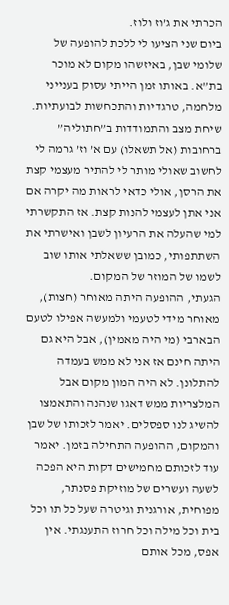הכרתי את ג’וז ולוז.
ביום שני הציעו לי ללכת להופעה של שלומי שבן, באיזשהו מקום לא מוכר בת”א. באותו זמן הייתי עסוק בענייני מלחמה, טרגדיות והתכחשות לבועתיות. שיחת מצב והתמודדות ב”חתוליה” ברחובות (אל תשאלו) עם א’ וז’ גרמה לי לחשוב שאולי מותר לי להתיר מעצמי קצת את הרסן, אולי כדאי לראות מה יקרה אם אני אתן לעצמי להנות קצת. אז התקשרתי למי שהעלה את הרעיון לשבן ואישרתי את השתתפותי, כמובן ששאלתי אותו שוב לשמו של המוזר של המקום.
הגעתי, ההופעה היתה מאוחר (חצות), מאוחר מידי לטעמי ולמעשה אפילו לטעם הבארבי (מי היה מאמין), אבל היא גם היתה חינם אז אני לא ממש בעמדה להתלונן. לא היה המון מקום אבל המלצריות ממש דאגו שנהנה והתאמצו להשיג לנו ספסלים. יאמר לזכותו של שבן והמקום, ההופעה התחילה בזמן. יאמר עוד לזכותם מחמישים דקות היא הפכה לשעה ועשרים של מוזיקת פסנתר, מפוחית, אורגנית וגיטרה שעל כל תו וכל בית וכל מילה וכל חרוז התענגתי. אין אפס, מכל אותם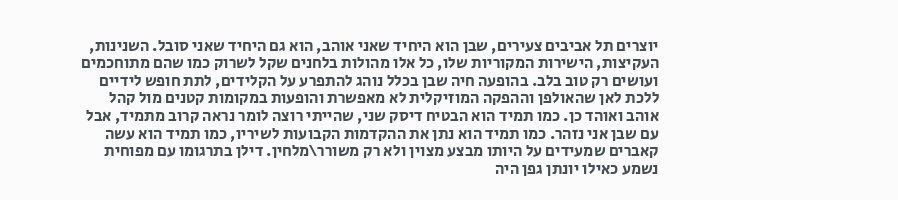יוצרים תל אביבים צעירים, שבן הוא היחיד שאני אוהב, הוא גם היחיד שאני סובל. השנינות, העקיצות, הישירות המקוריות שלו, כל אלו מהולות בלחנים שקל לשרוק כמו שהם מתוחכמים ועושים רק טוב בלב. בהופעה חיה שבן בכלל נוהג להתפרע על הקלידים, לתת חופש לידיים ללכת לאן שהאולפן וההפקה המוזיקלית לא מאפשרת והופעות במקומות קטנים מול קהל אוהב ואוהד כן. כמו תמיד הוא הבטיח דיסק שני, שהייתי רוצה לומר נראה קרוב מתמיד, אבל עם שבן אני נזהר. כמו תמיד הוא נתן את ההקדמות הקבועות לשיריו, כמו תמיד הוא עשה קאברים שמעידים על היותו מבצע מצוין ולא רק משורר\מלחין. דילן בתרגומו עם מפוחית נשמע כאילו יונתן גפן היה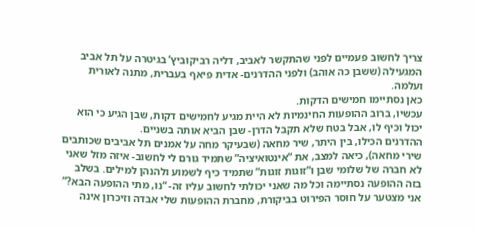צריך לחשוב פעמיים לפני שהתקשר לאביב, דליה רביקוביץ’ בגיטרה על תל אביב המגעילה (ששבן כה אוהב) ולפני ההדרנים- אדית פיאף בעברית, מתנה לאורית ועלמה.
כאן נסתיימו חמישים הדקות.
עכשיו, ברוב ההופעות החינמיות לא היית מגיע לחמישים דקות, שבן הגיע כי הוא יכול וכיף לו, אבל בטח שלא תקבל הדרן- שבן הביא אותה בשניים.
ההדרנים הכילו, בין היתר, שיר מחאה (שבעיקר מחה על אמנים תל אביבים שכותבים שירי מחאה), כיאה למצב, את “אינטואיציה” שתמיד גורם לי לחשוב- איזה מזל שאני לא חברה של שלומי שבן ו”זוגות זוגות” שתמיד כיף לשמוע ולהנהן למילים. בשלב בזה ההופעה נסתיימה וכל מה שאני יכולתי לחשוב עליו זה- “נו, מתי ההופעה הבא?”
אני מצטער על חוסר הפירוט בביקורת, מחברת ההופעות שלי אבדה וזיכרון אינה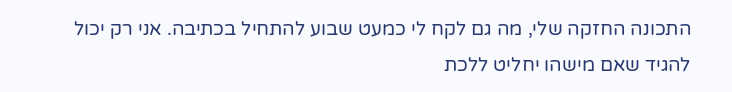התכונה החזקה שלי, מה גם לקח לי כמעט שבוע להתחיל בכתיבה. אני רק יכול להגיד שאם מישהו יחליט ללכת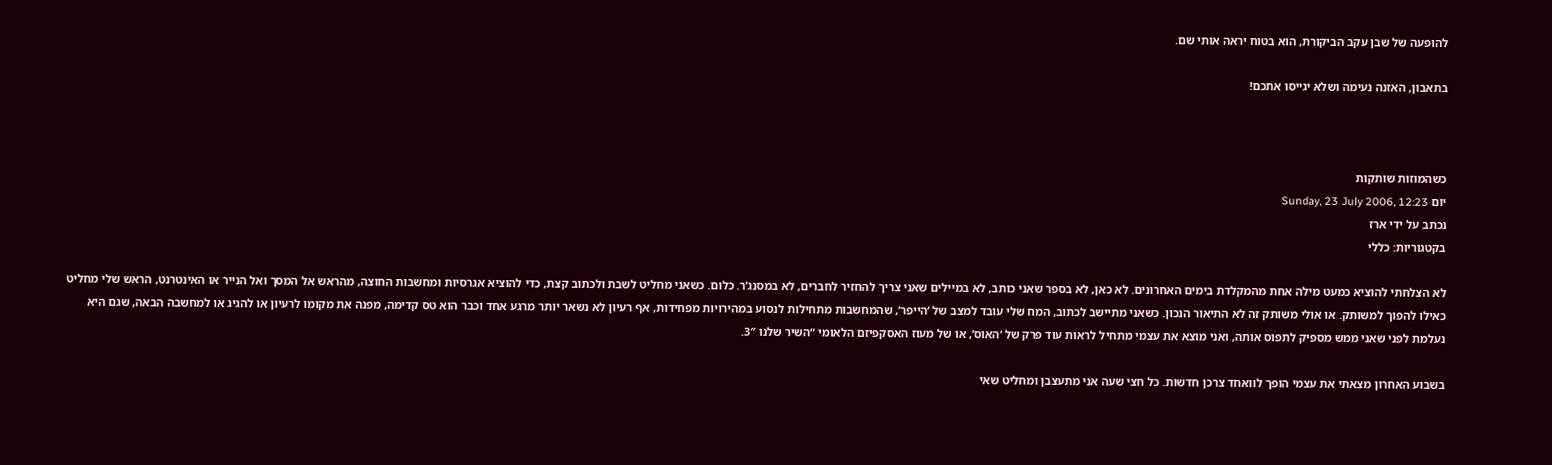להופעה של שבן עקב הביקורת, הוא בטוח יראה אותי שם.

בתאבון, האזנה נעימה ושלא יגייסו אתכם!



כשהמוזות שותקות
יום Sunday, 23 July 2006, 12:23
נכתב על ידי ארז
בקטגוריות: כללי

לא הצלחתי להוציא כמעט מילה אחת מהמקלדת בימים האחרונים. לא כאן, לא בספר שאני כותב, לא במיילים שאני צריך להחזיר לחברים, לא במסנג’ר. כלום. כשאני מחליט לשבת ולכתוב קצת, כדי להוציא אגרסיות ומחשבות החוצה, מהראש אל המסך ואל הנייר או האינטרנט, הראש שלי מחליט כאילו להפוך למשותק. או אולי משותק זה לא התיאור הנכון. כשאני מתיישב לכתוב, המח שלי עובד למצב של ‘הייפר’, שהמחשבות מתחילות לנסוע במהירויות מפחידות, אף רעיון לא נשאר יותר מרגע אחד וכבר הוא טס קדימה, מפנה את מקומו לרעיון או להגיג או למחשבה הבאה, שגם היא נעלמת לפני שאני ממש מספיק לתפוס אותה, ואני מוצא את עצמי מתחיל לראות עוד פרק של ‘האוס’, או של מעוז האסקפיזם הלאומי “השיר שלנו 3″.

בשבוע האחרון מצאתי את עצמי הופך לוואחד צרכן חדשות. כל חצי שעה אני מתעצבן ומחליט שאי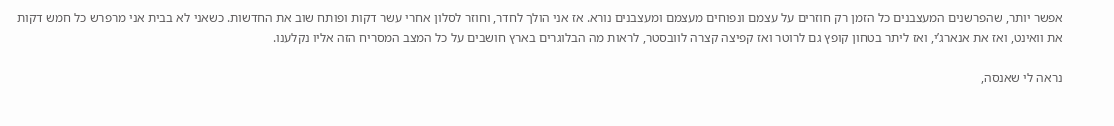אפשר יותר, שהפרשנים המעצבנים כל הזמן רק חוזרים על עצמם ונפוחים מעצמם ומעצבנים נורא. אז אני הולך לחדר, וחוזר לסלון אחרי עשר דקות ופותח שוב את החדשות. כשאני לא בבית אני מרפרש כל חמש דקות את וואינט, ואז את אנארג’י, ואז ליתר בטחון קופץ גם לרוטר ואז קפיצה קצרה לוובסטר, לראות מה הבלוגרים בארץ חושבים על כל המצב המסריח הזה אליו נקלענו.

נראה לי שאנסה,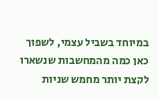במיוחד בשביל עצמי, לשפוך כאן כמה מהמחשבות שנשארו לקצת יותר מחמש שניות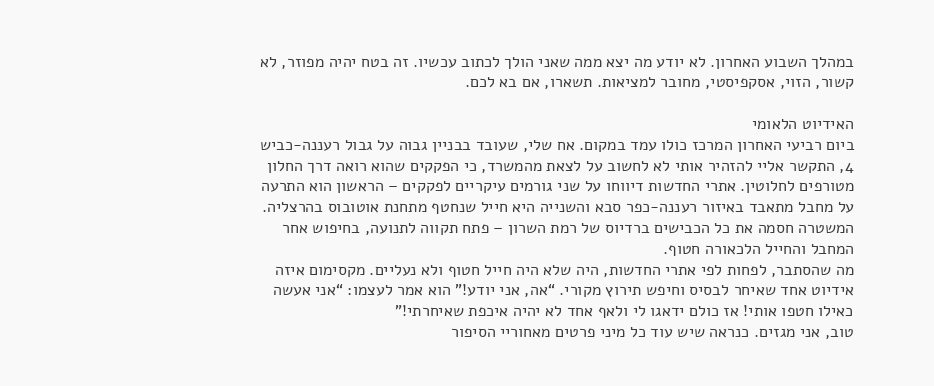במהלך השבוע האחרון. לא יודע מה יצא ממה שאני הולך לכתוב עכשיו. זה בטח יהיה מפוזר, לא קשור, הזוי, אסקפיסטי, מחובר למציאות. תשארו, אם בא לכם.

האידיוט הלאומי
ביום רביעי האחרון המרכז כולו עמד במקום. אח שלי, שעובד בבניין גבוה על גבול רעננה-כביש 4, התקשר אליי להזהיר אותי לא לחשוב על לצאת מהמשרד, כי הפקקים שהוא רואה דרך החלון מטורפים לחלוטין. אתרי החדשות דיווחו על שני גורמים עיקריים לפקקים – הראשון הוא התרעה על מחבל מתאבד באיזור רעננה-כפר סבא והשנייה היא חייל שנחטף מתחנת אוטובוס בהרצליה. המשטרה חסמה את כל הכבישים ברדיוס של רמת השרון – פתח תקווה לתנועה, בחיפוש אחר המחבל והחייל הלכאורה חטוף.
מה שהסתבר, לפחות לפי אתרי החדשות, היה שלא היה חייל חטוף ולא נעליים. מקסימום איזה אידיוט אחד שאיחר לבסיס וחיפש תירוץ מקורי. “אה, אני יודע!” הוא אמר לעצמו: “אני אעשה כאילו חטפו אותי! אז כולם ידאגו לי ולאף אחד לא יהיה איכפת שאיחרתי!”
טוב, אני מגזים. כנראה שיש עוד כל מיני פרטים מאחוריי הסיפור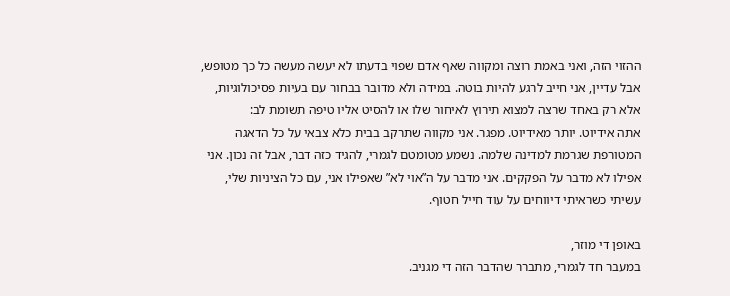ההזוי הזה, ואני באמת רוצה ומקווה שאף אדם שפוי בדעתו לא יעשה מעשה כל כך מטופש, אבל עדיין, אני חייב לרגע להיות בוטה. במידה ולא מדובר בבחור עם בעיות פסיכולוגיות, אלא רק באחד שרצה למצוא תירוץ לאיחור שלו או להסיט אליו טיפה תשומת לב:
אתה אידיוט. יותר מאידיוט. מפגר. אני מקווה שתרקב בבית כלא צבאי על כל הדאגה המטורפת שגרמת למדינה שלמה. נשמע מטומטם לגמרי, להגיד כזה דבר, אבל זה נכון. אני אפילו לא מדבר על הפקקים. אני מדבר על ה”אוי לא” שאפילו אני, עם כל הציניות שלי, עשיתי כשראיתי דיווחים על עוד חייל חטוף.

באופן די מוזר,
במעבר חד לגמרי, מתברר שהדבר הזה די מגניב.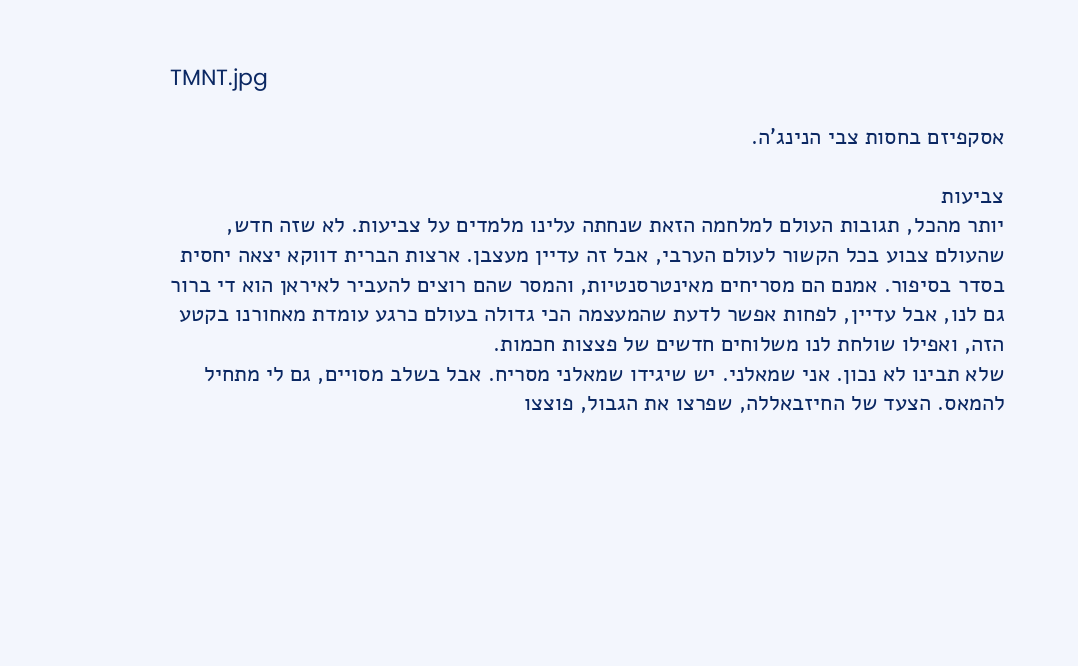TMNT.jpg

אסקפיזם בחסות צבי הנינג’ה.

צביעות
יותר מהכל, תגובות העולם למלחמה הזאת שנחתה עלינו מלמדים על צביעות. לא שזה חדש, שהעולם צבוע בכל הקשור לעולם הערבי, אבל זה עדיין מעצבן. ארצות הברית דווקא יצאה יחסית בסדר בסיפור. אמנם הם מסריחים מאינטרסנטיות, והמסר שהם רוצים להעביר לאיראן הוא די ברור גם לנו, אבל עדיין, לפחות אפשר לדעת שהמעצמה הכי גדולה בעולם כרגע עומדת מאחורנו בקטע הזה, ואפילו שולחת לנו משלוחים חדשים של פצצות חכמות.
שלא תבינו לא נכון. אני שמאלני. יש שיגידו שמאלני מסריח. אבל בשלב מסויים, גם לי מתחיל להמאס. הצעד של החיזבאללה, שפרצו את הגבול, פוצצו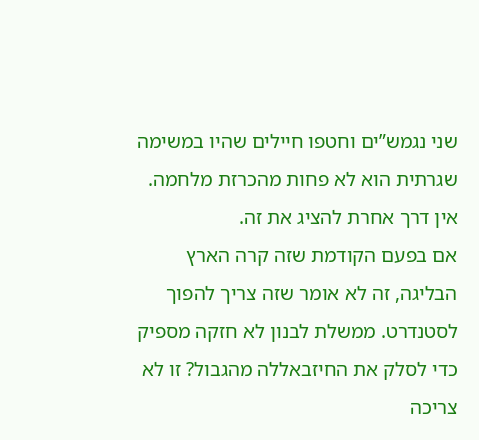שני נגמש”ים וחטפו חיילים שהיו במשימה שגרתית הוא לא פחות מהכרזת מלחמה. אין דרך אחרת להציג את זה.
אם בפעם הקודמת שזה קרה הארץ הבליגה, זה לא אומר שזה צריך להפוך לסטנדרט. ממשלת לבנון לא חזקה מספיק כדי לסלק את החיזבאללה מהגבול? זו לא צריכה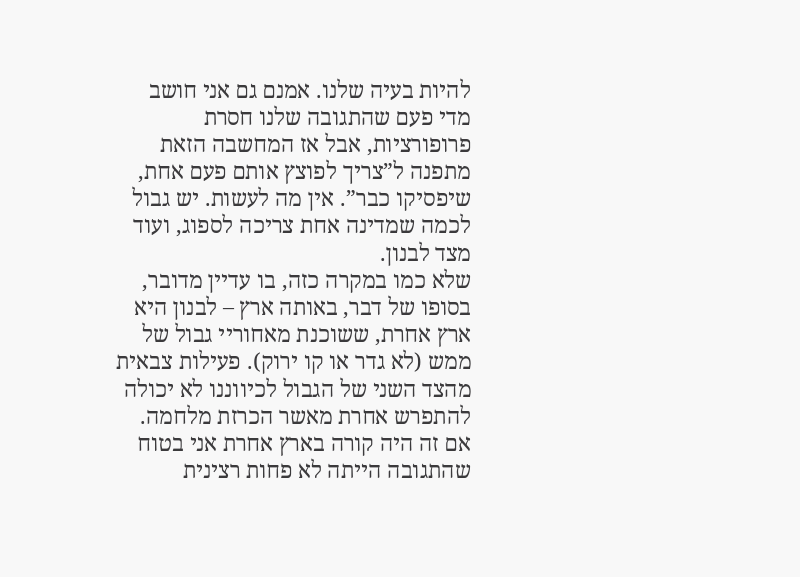להיות בעיה שלנו. אמנם גם אני חושב מדי פעם שהתגובה שלנו חסרת פרופורציות, אבל אז המחשבה הזאת מתפנה ל”צריך לפוצץ אותם פעם אחת, שיפסיקו כבר”. אין מה לעשות. יש גבול לכמה שמדינה אחת צריכה לספוג, ועוד מצד לבנון.
שלא כמו במקרה כזה, בו עדיין מדובר, בסופו של דבר, באותה ארץ – לבנון היא ארץ אחרת, ששוכנת מאחוריי גבול של ממש (לא גדר או קו ירוק). פעילות צבאית מהצד השני של הגבול לכיווננו לא יכולה להתפרש אחרת מאשר הכרזת מלחמה. אם זה היה קורה בארץ אחרת אני בטוח שהתגובה הייתה לא פחות רצינית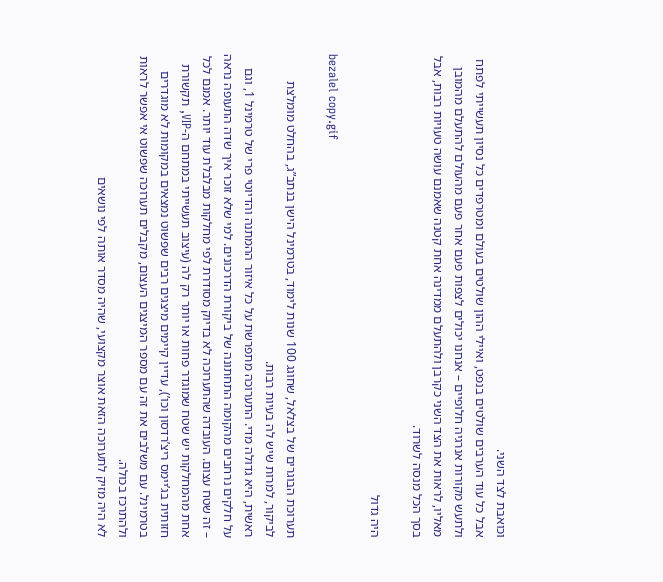וכואבת לצד השני.
אבל כל עוד הערבים שולטים בנפט, ואיילי ההון שולטים בעולם ומטרפדים כל נסיון תעשייתי לפתח ולתעש מקורות אנרגיה חלופיים – אנחנו יכולים לצפות פעם אחר פעם מהעולם להתעלם מהמובן מאליו, לראות את הצד השני כקרבן ולהתעלם ממדינה אחת קטנה שאמנם עושה טעויות רבות, אבל בסך הכל מנסה לשרוד.

היה גדול

bezalel copy.gif

תערוכת הבוגרים של בצלאל, שחוגג 100 שנות לימוד, בטרמינל הישן בנתב”ג, בהחלט מומלצת לביקור, למרות שיש לה בעיות רבות.
ראשית, היא גדולה מדי. התערוכה מתפרשת על כל איזור ההמתנה והדיוטי פרי של טרמינל 1, וגם על חלקים נרחבים מהקומה התחתונה של ביקורת הדרכונים. למי שלא זוכר איך שדה התעופה נראה – זה שטח עצום. העובדה שהתערוכה לא בדיוק מסודרת לפי מחלקות מבלבלת עוד יותר. אמנם לכל אחת מהמחלקות יש שטח שמוגדר פחות או יותר רק לה (עיצוב תעשייתי במתחם ה-VIP, תקשורת חזותית בג’יימס ריצ’רדסון וכו’), עדיין קיימים מיצגים רבים שפשוט נמצאים במקומות לא מוגדרים בטרמינל. עם משלבים את זה עם מספר המיצגים העצום, מקבלים תערוכה שפשוט אי אפשר לראות ולהתרכז בכולה.
לא היה מזיק לתערוכה הזאת אוצר מקצועי, שהיה מסדר אותה לפי נושאים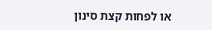או לפחות קצת סינון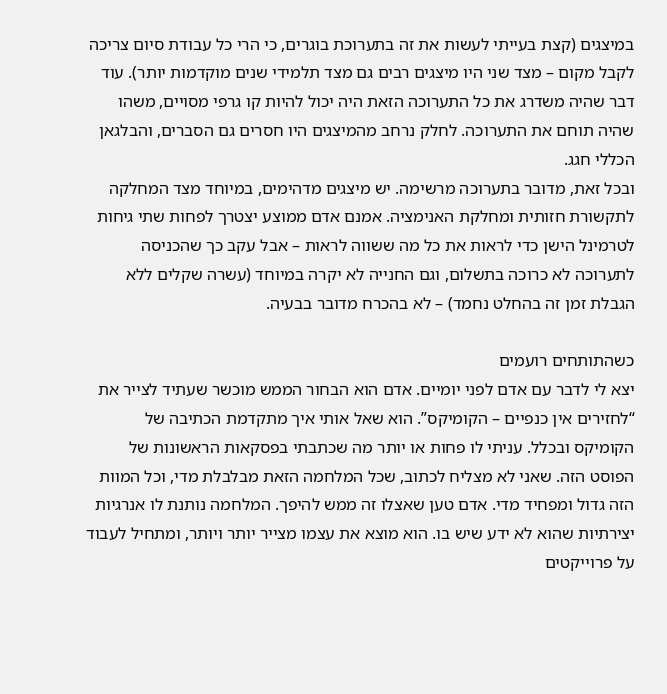במיצגים (קצת בעייתי לעשות את זה בתערוכת בוגרים, כי הרי כל עבודת סיום צריכה לקבל מקום – מצד שני היו מיצגים רבים גם מצד תלמידי שנים מוקדמות יותר). עוד דבר שהיה משדרג את כל התערוכה הזאת היה יכול להיות קו גרפי מסויים, משהו שהיה תוחם את התערוכה. לחלק נרחב מהמיצגים היו חסרים גם הסברים, והבלגאן הכללי חגג.
ובכל זאת, מדובר בתערוכה מרשימה. יש מיצגים מדהימים, במיוחד מצד המחלקה לתקשורת חזותית ומחלקת האנימציה. אמנם אדם ממוצע יצטרך לפחות שתי גיחות לטרמינל הישן כדי לראות את כל מה ששווה לראות – אבל עקב כך שהכניסה לתערוכה לא כרוכה בתשלום, וגם החנייה לא יקרה במיוחד (עשרה שקלים ללא הגבלת זמן זה בהחלט נחמד) – לא בהכרח מדובר בבעיה.

כשהתותחים רועמים
יצא לי לדבר עם אדם לפני יומיים. אדם הוא הבחור הממש מוכשר שעתיד לצייר את “לחזירים אין כנפיים – הקומיקס”. הוא שאל אותי איך מתקדמת הכתיבה של הקומיקס ובכלל. עניתי לו פחות או יותר מה שכתבתי בפסקאות הראשונות של הפוסט הזה. שאני לא מצליח לכתוב, שכל המלחמה הזאת מבלבלת מדי, וכל המוות הזה גדול ומפחיד מדי. אדם טען שאצלו זה ממש להיפך. המלחמה נותנת לו אנרגיות יצירתיות שהוא לא ידע שיש בו. הוא מוצא את עצמו מצייר יותר ויותר, ומתחיל לעבוד על פרוייקטים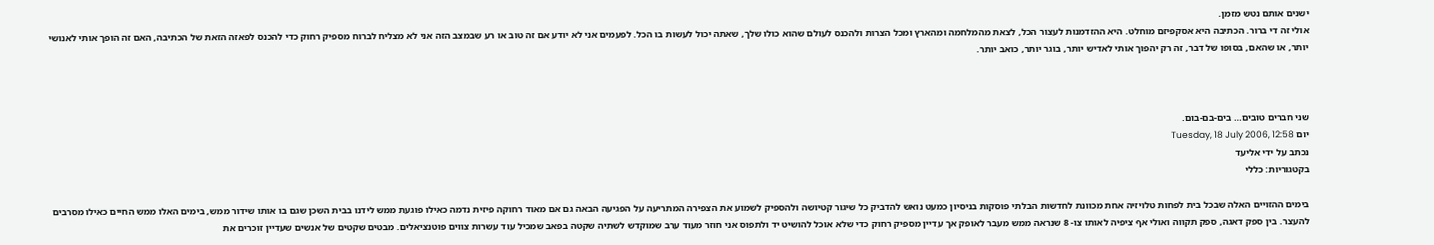ישנים אותם נטש מזמן.
אולי זה די ברור. הכתיבה היא אסקפיזם מוחלט. היא ההזדמנות לעצור הכל, לצאת מהמלחמה ומהארץ ומכל הצרות ולהכנס לעולם שהוא כולו שלך, שאתה יכול לעשות בו הכל. לפעמים אני לא יודע אם זה טוב או רע שבמצב הזה אני לא מצליח לברוח מספיק רחוק כדי להכנס לפאזה הזאת של הכתיבה, האם זה הופך אותי לאנושי יותר, או שהאם, בסופו של דבר, זה רק יהפוך אותי לאדיש יותר, בוגר יותר, כואב יותר.



שני חברים טובים… בים-בם-בום.
יום Tuesday, 18 July 2006, 12:58
נכתב על ידי אליעד
בקטגוריות: כללי

בימים ההזויים האלה שבכל בית לפחות טלויזיה אחת מכוונת לחדשות הבלתי פוסקות בניסיון כמעט נואש להדביק כל שיגור קטיושה ולהספיק לשמוע את הצפירה המתריעה על הפגיעה הבאה גם אם מאוד רחוקה פיזית נדמה כאילו פוגעת ממש לידנו בבית השכן שגם בו אותו שידור ממש, בימים האלו ממש החיים כאילו מסרבים להעצר. בין ספק דאגה, ספק תקווה ואולי אף ציפיה לאותו צו- 8 שנראה ממש מעבר לאופק אך עדיין מספיק רחוק כדי שלא אוכל להושיט יד ולתפוס אני חוזר מעוד ערב שמוקדש לשתיה שקטה בפאב שמכיל עוד עשרות צווים פוטנציאלים. מבטים שקטים של אנשים שעדיין זוכרים את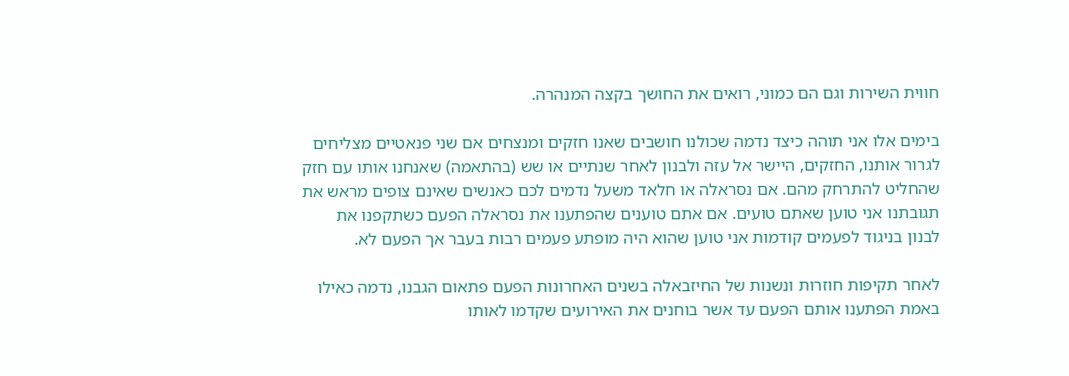חווית השירות וגם הם כמוני, רואים את החושך בקצה המנהרה.

בימים אלו אני תוהה כיצד נדמה שכולנו חושבים שאנו חזקים ומנצחים אם שני פנאטיים מצליחים לגרור אותנו, החזקים, היישר אל עזה ולבנון לאחר שנתיים או שש (בהתאמה) שאנחנו אותו עם חזק שהחליט להתרחק מהם. אם נסראלה או חלאד משעל נדמים לכם כאנשים שאינם צופים מראש את תגובתנו אני טוען שאתם טועים. אם אתם טוענים שהפתענו את נסראלה הפעם כשתקפנו את לבנון בניגוד לפעמים קודמות אני טוען שהוא היה מופתע פעמים רבות בעבר אך הפעם לא.

לאחר תקיפות חוזרות ונשנות של החיזבאלה בשנים האחרונות הפעם פתאום הגבנו, נדמה כאילו באמת הפתענו אותם הפעם עד אשר בוחנים את האירועים שקדמו לאותו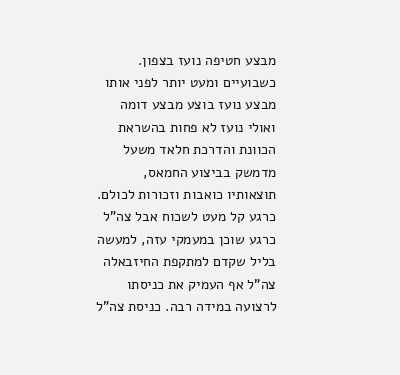מבצע חטיפה נועז בצפון. כשבועיים ומעט יותר לפני אותו מבצע נועז בוצע מבצע דומה ואולי נועז לא פחות בהשראת הכוונת והדרכת חלאד משעל מדמשק בביצוע החמאס, תוצאותיו כואבות וזכורות לכולם. כרגע קל מעט לשכוח אבל צה”ל כרגע שוכן במעמקי עזה, למעשה בליל שקדם למתקפת החיזבאלה צה”ל אף העמיק את כניסתו לרצועה במידה רבה. כניסת צה”ל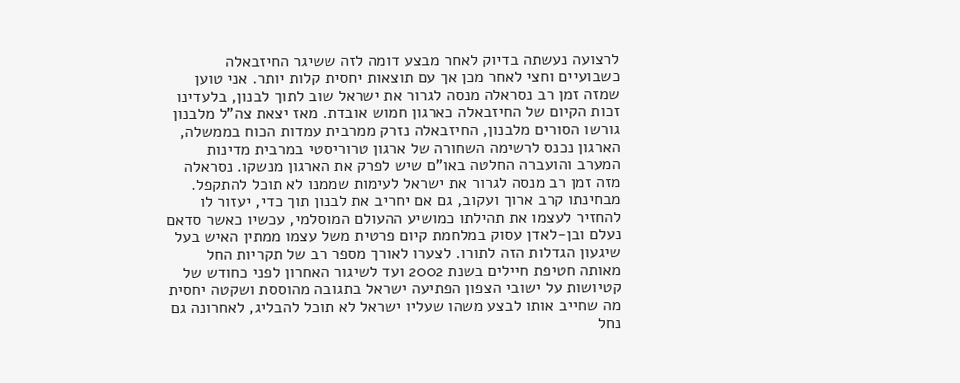לרצועה נעשתה בדיוק לאחר מבצע דומה לזה ששיגר החיזבאלה כשבועיים וחצי לאחר מכן אך עם תוצאות יחסית קלות יותר. אני טוען שמזה זמן רב נסראלה מנסה לגרור את ישראל שוב לתוך לבנון, בלעדינו זכות הקיום של החיזבאלה כארגון חמוש אובדת. מאז יצאת צה”ל מלבנון גורשו הסורים מלבנון, החיזבאלה נזרק ממרבית עמדות הכוח בממשלה, הארגון נכנס לרשימה השחורה של ארגון טרוריסטי במרבית מדינות המערב והועברה החלטה באו”ם שיש לפרק את הארגון מנשקו. נסראלה מזה זמן רב מנסה לגרור את ישראל לעימות שממנו לא תוכל להתקפל. מבחינתו קרב ארוך ועקוב, גם אם יחריב את לבנון תוך כדי, יעזור לו להחזיר לעצמו את תהילתו כמושיע ההעולם המוסלמי, עכשיו כאשר סדאם נעלם ובן-לאדן עסוק במלחמת קיום פרטית משל עצמו ממתין האיש בעל שיגעון הגדלות הזה לתורו. לצערו לאורך מספר רב של תקריות החל מאותה חטיפת חיילים בשנת 2002 ועד לשיגור האחרון לפני כחודש של קטיושות על ישובי הצפון הפתיעה ישראל בתגובה מהוססת ושקטה יחסית מה שחייב אותו לבצע משהו שעליו ישראל לא תוכל להבליג, לאחרונה גם נחל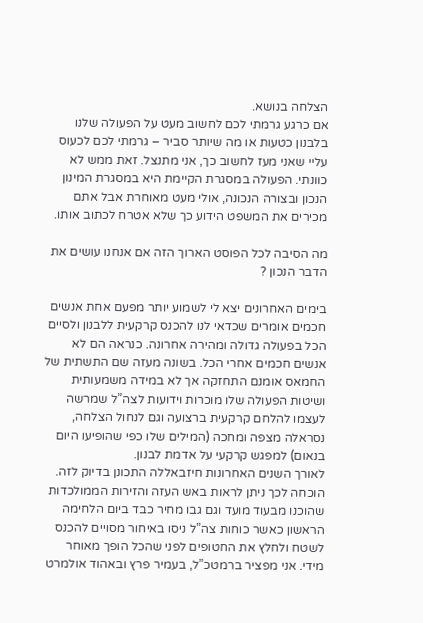הצלחה בנושא.
אם כרגע גרמתי לכם לחשוב מעט על הפעולה שלנו בלבנון כטעות או מה שיותר סביר – גרמתי לכם לכעוס עליי שאני מעז לחשוב כך, אני מתנצל. זאת ממש לא כוונתי. הפעולה במסגרת הקיימת היא במסגרת המינון הנכון ובצורה הנכונה, אולי מעט מאוחרת אבל אתם מכירים את המשפט הידוע כך שלא אטרח לכתוב אותו.

מה הסיבה לכל הפוסט הארוך הזה אם אנחנו עושים את הדבר הנכון ?

בימים האחרונים יצא לי לשמוע יותר מפעם אחת אנשים חכמים אומרים שכדאי לנו להכנס קרקעית ללבנון ולסיים הכל בפעולה גדולה ומהירה אחרונה. כנראה הם לא אנשים חכמים אחרי הכל. בשונה מעזה שם התשתית של החמאס אומנם התחזקה אך לא במידה משמעותית ושיטות הפעולה שלו מוכרות וידועות לצה”ל שמרשה לעצמו להלחם קרקעית ברצועה וגם לנחול הצלחה, נסראלה מצפה ומחכה (המילים שלו כפי שהופיעו היום בנאום) למפגש קרקעי על אדמת לבנון.
לאורך השנים האחרונות חיזבאללה התכונן בדיוק לזה. הוכחה לכך ניתן לראות באש העזה והזירות הממולכדות שהוכנו מבעוד מועד וגם גבו מחיר כבד ביום הלחימה הראשון כאשר כוחות צה”ל ניסו באיחור מסויים להכנס לשטח ולחלץ את החטופים לפני שהכל הופך מאוחר מידי. אני מפציר ברמטכ”ל, בעמיר פרץ ובאהוד אולמרט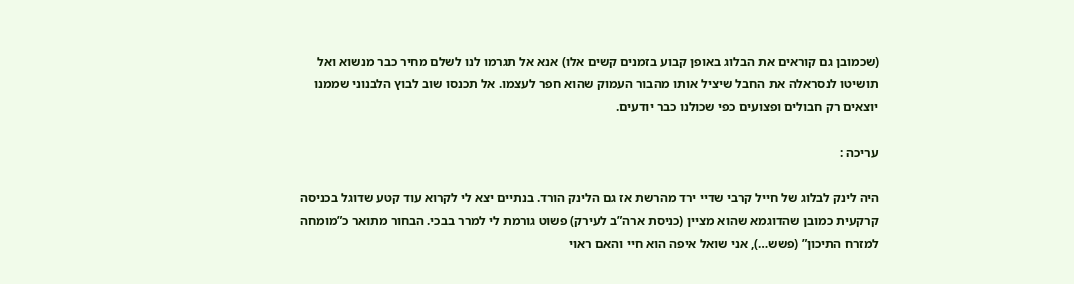(שכמובן גם קוראים את הבלוג באופן קבוע בזמנים קשים אלו) אנא אל תגרמו לנו לשלם מחיר כבר מנשוא ואל תושיטו לנסראלה את החבל שיציל אותו מהבור העמוק שהוא חפר לעצמו. אל תכנסו שוב לבוץ הלבנוני שממנו יוצאים רק חבולים ופצועים כפי שכולנו כבר יודעים.

עריכה :

היה לינק לבלוג של חייל קרבי שדיי ירד מהרשת אז גם הלינק הורד. בנתיים יצא לי לקרוא עוד קטע שדוגל בכניסה קרקעית כמובן שהדוגמא שהוא מציין (כניסת ארה”ב לעירק) פשוט גורמת לי למרר בבכי. הבחור מתואר כ”מומחה למזרח התיכון” (פשש…), אני שואל איפה הוא חיי והאם ראוי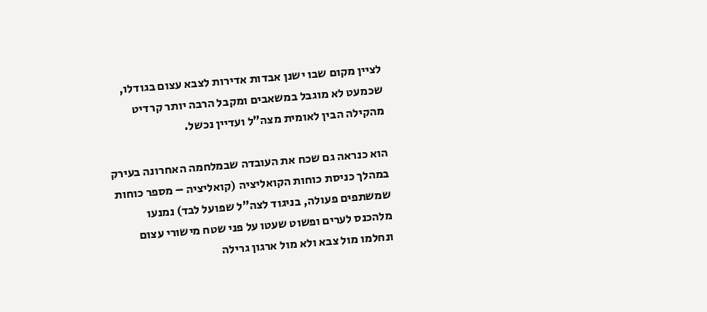לציין מקום שבו ישנן אבדות אדירות לצבא עצום בגודלו, שכמעט לא מוגבל במשאבים ומקבל הרבה יותר קרדיט מהקילה הבין לאומית מצה”ל ועדיין נכשל.

הוא כנראה גם שכח את העובדה שבמלחמה האחרונה בעירק במהלך כניסת כוחות הקואליציה (קואליציה – מספר כוחות שמשתפים פעולה, בניגוד לצה”ל שפועל לבד) נמנעו מלהכנס לערים ופשוט שעטו על פני שטח מישורי עצום ונחלמו מול צבא ולא מול ארגון גרילה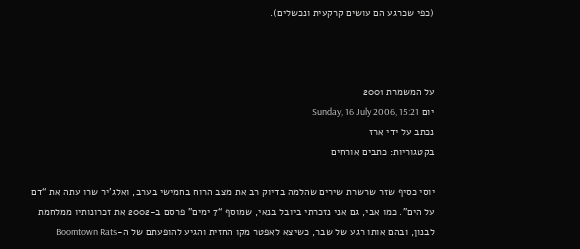(כפי שכרגע הם עושים קרקעית ונכשלים).



על המשמרת 2001
יום Sunday, 16 July 2006, 15:21
נכתב על ידי ארז
בקטגוריות: כתבים אורחים

יוסי כסיף שזר שרשרת שירים שהלמה בדיוק רב את מצב הרוח בחמישי בערב, ואלג’יר שרו עתה את “דם על הים”. כמו אבי, גם אני נזכרתי ביובל בנאי, שמוסף “7 ימים” פרסם ב-2002 את זכרונותיו ממלחמת לבנון, ובהם אותו רגע של שבר, כשיצא לאפטר מקו החזית והגיע להופעתם של ה-Boomtown Rats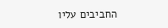החביבים עליו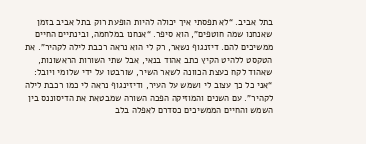בתל אביב. “לא תפסתי איך יכולה להיות הופעת רוק בתל אביב בזמן שאנחנו שמה חוטפים”, הוא סיפר. “אנחנו במלחמה, ובינתיים החיים ממשיכים להם. דיזנגוף נשאר, רק לי הוא נראה רכבת לילה לקהיר”. את הטקסט ללהיט הקיץ כתב אהוד בנאי, אבל שתי השורות הראשונות, שאהוד לקח כעצת הכוונה לשאר השיר, שורבטו על ידי שלומי ויובל: “אני כל כך עצוב לי ושמש על העיר, ודיזינגוף נראה לי כמו רכבת לילה לקהיר”. עם השנים והמוזיקה הפכה השורה שמבטאת את הדיסוננס בין השמש והחיים הממשיכים כסדרם לאפלה בלב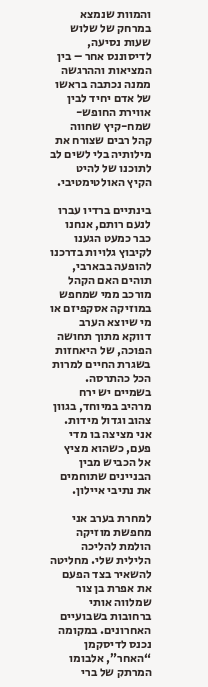והמוות שנמצא במרחק של שלוש שעות נסיעה, לדיסוננס אחר – בין המציאות וההרגשה ממנה נכתבה בראשו של אדם יחיד לבין אווירת החופש-שמח-קיץ שחווה קהל רבים שצורח את מילותיה בלי לשים לב לתוכנו של להיט הקיץ האולטימטיבי.

בינתיים ברדיו עברו לנעם רותם, אנחנו כבר כמעט הגענו לקיבוץ גלויות בדרכנו להופעה בבארבי, תוהים האם הקהל מורכב ממי שמחפש במוזיקה אסקפיזם או מי שיוצא הערב דווקא מתוך תחושה הפוכה, של היאחזות בשגרת החיים למרות הכל כהתרסה. בשמיים יש ירח מרהיב במיוחד, בגוון צהוב וגדול מידות. אני מציצה בו מדי פעם, כשהוא מציץ אל הכביש מבין הבניינים שתוחמים את נתיבי איילון.

למחרת בערב אני מחפשת מוזיקה הולמת להליכה הלילית שלי. מחליטה להשאיר בצד הפעם את אפרת בן צור שמלווה אותי ברחובות בשבועיים האחרונים. במקומה נכנס לדיסקמן “האחר”, אלבומו המרתק של ברי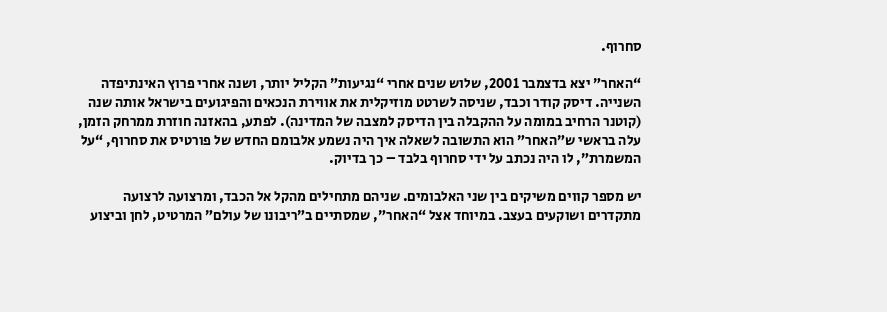סחרוף.

“האחר” יצא בדצמבר 2001, שלוש שנים אחרי “נגיעות” הקליל יותר, ושנה אחרי פרוץ האינתיפדה השנייה. דיסק קודר וכבד, שניסה לשרטט מוזיקלית את אווירת הנכאים והפיגועים בישראל אותה שנה (קוטנר הרחיב במומה על ההקבלה בין הדיסק למצבה של המדינה). לפתע, בהאזנה חוזרת ממרחק הזמן, עלה בראשי ש”האחר” הוא התשובה לשאלה איך היה נשמע אלבומם החדש של פורטיס את סחרוף, “על המשמרת”, לו היה נכתב על ידי סחרוף בלבד – כך בדיוק.

יש מספר קווים משיקים בין שני האלבומים. שניהם מתחילים מהקל אל הכבד, ומרצועה לרצועה מתקדרים ושוקעים בעצב. במיוחד אצל “האחר”, שמסתיים ב”ריבונו של עולם” המרטיט, לחן וביצוע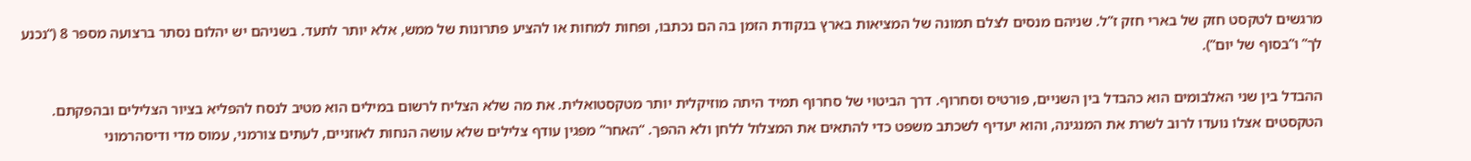מרגשים לטקסט חזק של בארי חזק ז”ל. שניהם מנסים לצלם תמונה של המציאות בארץ בנקודת הזמן בה הם נכתבו, ופחות למחות או להציע פתרונות של ממש, אלא יותר לתעד. בשניהם יש יהלום נסתר ברצועה מספר 8 (“נכנע לך” ו”בסוף של יום”).

ההבדל בין שני האלבומים הוא כהבדל בין השניים, פורטיס וסחרוף. דרך הביטוי של סחרוף תמיד היתה מוזיקלית יותר מטקסטואלית. את מה שלא הצליח לרשום במילים הוא מטיב לנסח להפליא בציור הצלילים ובהפקתם. הטקסטים אצלו נועדו לרוב לשרת את המנגינה, והוא יעדיף לשכתב משפט כדי להתאים את המצלול ללחן ולא ההפך. “האחר” מפגין עודף צלילים שלא עושה הנחות לאוזניים, לעתים צורמני, עמוס מדי ודיסהרמוני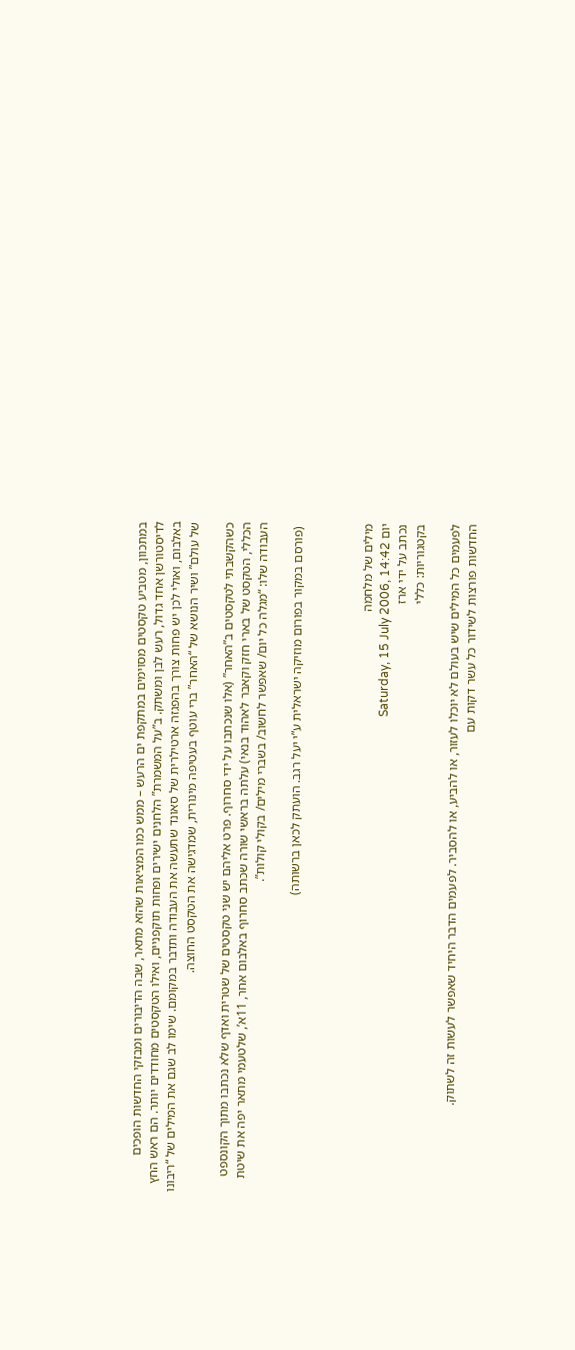במתכוון, מטביע טקסטים מסוימים במתקפת ים הרעש – ממש כמו המציאות שהוא מתאר, שבה הדיבורים ומבזקי החדשות הופכים לדיסטורשן אחד גדול, רעש לבן ומשתק. ב”על המשמרת” הלחנים ישירים ופחות תוקפניים, ואילו הטקסטים מחודדים יותר. הם ראש החץ באלבום, ואולי לכן יש פחות צורך בהפגזה ארטילרית של סאונד שתעשה את העבודה ותדבר במקומם. שימו לב שגם את המילים של “ריבונו של עולם” ושיר הנושא של “האחר” ברי עוטף בעטיפה מינורית, שמדגישה את הטקסט החוצה.

כשהקשבתי לטקסטים ב”האחר” (אלו שנכתבו על ידי סחרוף. פרט אליהם יש שני טקסטים של שטרית ואדף שלא נכתבו מתוך הקונספט הכללי, הטקסט של בארי חזק וקאבר לאהוד בנאי) עלתה בראשי שורה שכתב סחרוף באלבום אחר, 11א’, שלטעמי מתאר יפה את שיטת העבודה שלו: “מגלה כל יום/ שאפשר לחשוב/ בשברי מילים/ בקולי קולות”.

 (פורסם במקור בפורום מוזיקה ישראלית ע”י יעל רגב. הועתק לכאן ברשותה)



מילים של מלחמה
יום Saturday, 15 July 2006, 14:42
נכתב על ידי ארז
בקטגוריות: כללי

לפעמים כל המילים שיש בעולם לא יוכלו לעזור, או להביע, או להסביר. לפעמים הדבר היחיד שאפשר לעשות זה לשתוק.
החדשות פורצות לשידור כל עשר דקות עם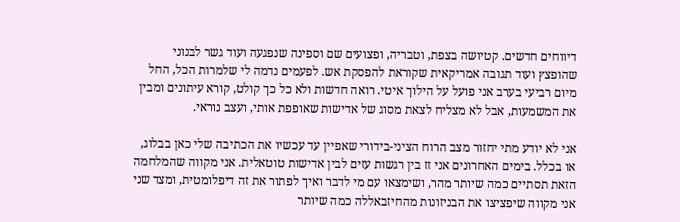דיווחים חדשים. קטיושה בצפת, וטבריה, ופצועים שם וספינה שנפגעה ועוד גשר לבנוני שהופצץ ועוד תגובה אמריקאית שקוראת להפסקת אש. לפעמים נדמה לי שלמרות הכל, החל מיום רביעי בערב אני פועל על הילוך איטי. רואה חדשות ולא כל כך קולט, קורא עיתונים ומבין את המשמעות, אבל לא מצליח לצאת מסוג של אדישות שאופפת אותי, ועצב נוראי.

אני לא יודע מתי יחזור מצב הרוח הציני-בידורי שאפיין עד עכשיו את הכתיבה שלי כאן בבלוג, או בכלל. בימים האחרונים אני זז בין רגשות עזים לבין אדישות טוטאלית. אני מקווה שהמלחמה הזאת תסתיים כמה שיותר מהר, ושימצאו עם מי לדבר ואיך לפתור את זה דיפלומטית, ומצד שני אני מקווה שיפציצו את הבניזונות מהחיזבאללה כמה שיותר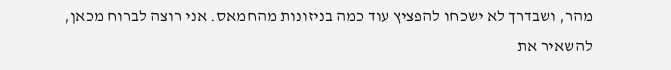מהר, ושבדרך לא ישכחו להפציץ עוד כמה בניזונות מהחמאס. אני רוצה לברוח מכאן, להשאיר את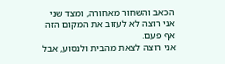הכאב והשחור מאחורה, ומצד שני אני רוצה לא לעזוב את המקום הזה אף פעם.
אני רוצה לצאת מהבית ולנסוע, אבל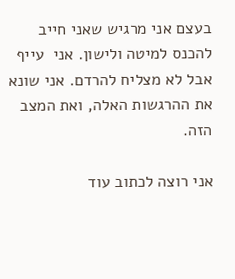בעצם אני מרגיש שאני חייב להכנס למיטה ולישון. אני  עייף אבל לא מצליח להרדם. אני שונא את ההרגשות האלה, ואת המצב הזה.

אני רוצה לכתוב עוד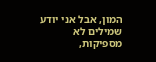המון, אבל אני יודע שמילים לא מספיקות,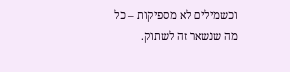וכשמילים לא מספיקות – כל מה שנשאר זה לשתוק.